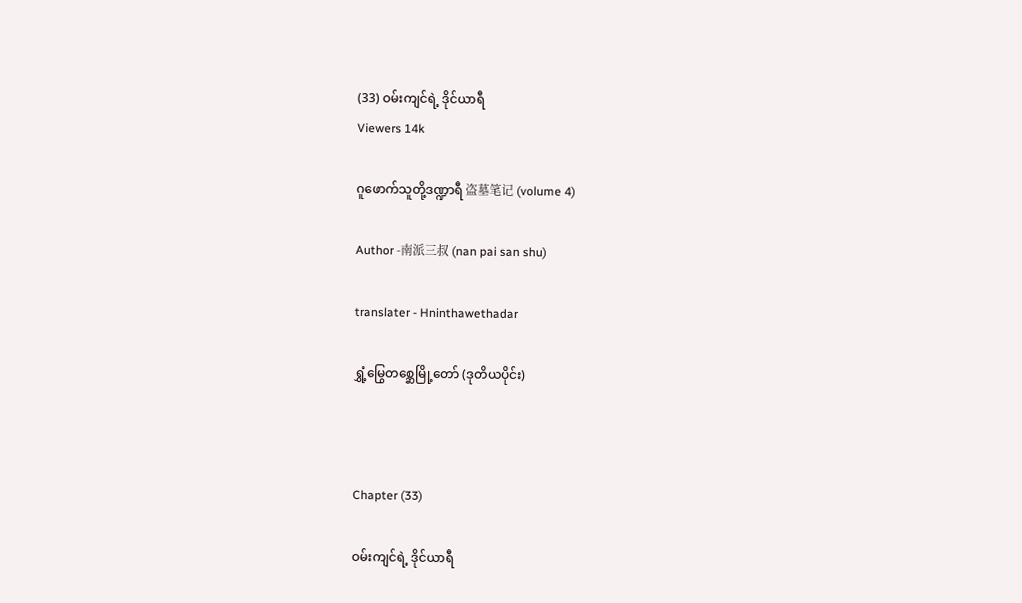(33) ဝမ်းကျင်ရဲ့ ဒိုင်ယာရီ
Viewers 14k

ဂူဖောက်သူတို့ဒဏ္ဍာရီ 盗墓笔记 (volume 4)

Author -南派三叔 (nan pai san shu)

translater - Hninthawethadar

ရွှံ့မြွေတစ္ဆေမြို့တော် (ဒုတိယပိုင်း)



Chapter (33)

ဝမ်းကျင်ရဲ့ ဒိုင်ယာရီ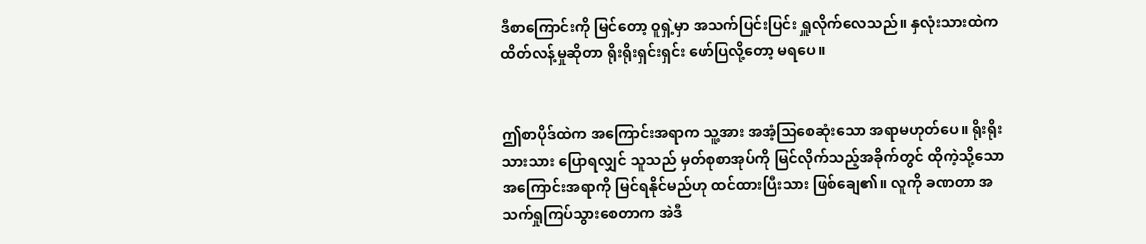ဒီစာကြောင်းကို မြင်တော့ ဝူရှဲ့မှာ အသက်ပြင်းပြင်း ရှူလိုက်လေသည်။ နှလုံးသားထဲက ထိတ်လန့်မှုဆိုတာ ရိုးရိုးရှင်းရှင်း ဖော်ပြလို့တော့ မရပေ။


ဤစာပိုဒ်ထဲက အကြောင်းအရာက သူ့အား အအံ့သြစေဆုံးသော အရာမဟုတ်ပေ။ ရိုးရိုးသားသား ပြောရလျှင် သူသည် မှတ်စုစာအုပ်ကို မြင်လိုက်သည့်အခိုက်တွင် ထိုကဲ့သို့သော အကြောင်းအရာကို မြင်ရနိုင်မည်ဟု ထင်ထားပြီးသား ဖြစ်ချေ၏။ လူကို ခဏတာ အသက်ရှုကြပ်သွားစေတာက အဲဒီ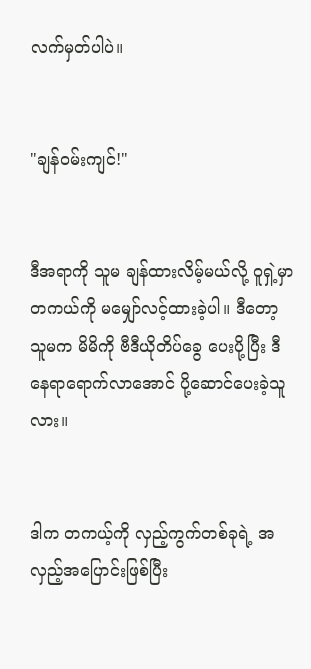လက်မှတ်ပါပဲ။


"ချန်ဝမ်းကျင်!"


ဒီအရာကို သူမ ချန်ထားလိမ့်မယ်လို့ ဝူရှဲ့မှာ တကယ်ကို မမျှော်လင့်ထားခဲ့ပါ။ ဒီတော့ သူမက မိမိကို ဗီဒီယိုတိပ်ခွေ ပေးပို့ပြီး ဒီနေရာရောက်လာအောင် ပို့ဆောင်ပေးခဲ့သူလား။


ဒါက တကယ့်ကို လှည့်ကွက်တစ်ခုရဲ့ အလှည့်အပြောင်းဖြစ်ပြီး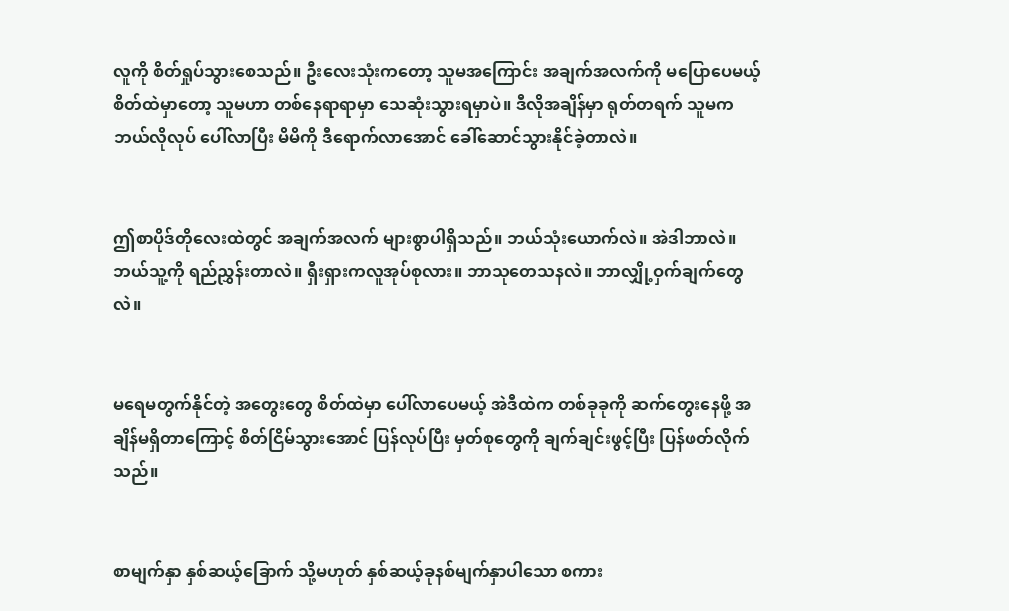လူကို စိတ်ရှုပ်သွားစေသည်။ ဦးလေးသုံးကတော့ သူမအကြောင်း အချက်အလက်ကို မပြောပေမယ့် စိတ်ထဲမှာတော့ သူမဟာ တစ်နေရာရာမှာ သေဆုံးသွားရမှာပဲ။ ဒီလိုအချိန်မှာ ရုတ်တရက် သူမက ဘယ်လိုလုပ် ပေါ်လာပြီး မိမိကို ဒီရောက်လာအောင် ခေါ်ဆောင်သွားနိုင်ခဲ့တာလဲ။


ဤစာပိုဒ်တိုလေးထဲတွင် အချက်အလက် များစွာပါရှိသည်။ ဘယ်သုံးယောက်လဲ။ အဲဒါဘာလဲ။ ဘယ်သူ့ကို ရည်ညွှန်းတာလဲ။ ရှီးရှားကလူအုပ်စုလား။ ဘာသုတေသနလဲ။ ဘာလျှို့ဝှက်ချက်တွေလဲ။


မရေမတွက်နိုင်တဲ့ အတွေးတွေ စိတ်ထဲမှာ ပေါ်လာပေမယ့် အဲဒီထဲက တစ်ခုခုကို ဆက်တွေးနေဖို့ အချိန်မရှိတာကြောင့် စိတ်ငြိမ်သွားအောင် ပြန်လုပ်ပြီး မှတ်စုတွေကို ချက်ချင်းဖွင့်ပြီး ပြန်ဖတ်လိုက်သည်။


စာမျက်နှာ နှစ်ဆယ့်ခြောက် သို့မဟုတ် နှစ်ဆယ့်ခုနစ်မျက်နှာပါသော စကား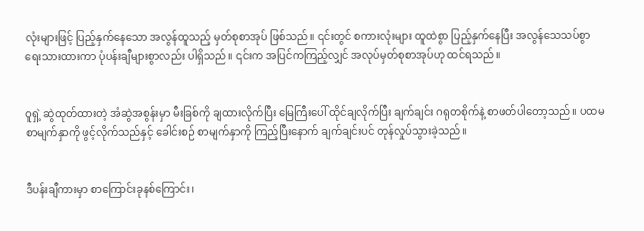လုံးများဖြင့် ပြည့်နှက်နေသော အလွန်ထူသည့် မှတ်စုစာအုပ် ဖြစ်သည်။ ၎င်းတွင် စကားလုံးများ ထူထဲစွာ ပြည့်နှက်နေပြီး အလွန်သေသပ်စွာ ရေးသားထားကာ ပုံပန်းချီများစွာလည်း ပါရှိသည်။ ၎င်းက အပြင်ကကြည့်လျှင် အလုပ်မှတ်စုစာအုပ်ဟု ထင်ရသည်။


ဝူရှဲ့ ဆွဲထုတ်ထားတဲ့ အံဆွဲအစွန်းမှာ မီးခြစ်ကို ချထားလိုက်ပြီး မြေကြီးပေါ် ထိုင်ချလိုက်ပြီး ချက်ချင်း ဂရုတစိုက်နဲ့ စာဖတ်ပါတော့သည်။ ပထမစာမျက်နှာကို ဖွင့်လိုက်သည်နှင့် ခေါင်းစဉ် စာမျက်နှာကို ကြည့်ပြီးနောက် ချက်ချင်းပင် တုန်လှုပ်သွားခဲ့သည်။


ဒီပန်းချီကားမှာ စာကြောင်းခုနစ်ကြောင်း၊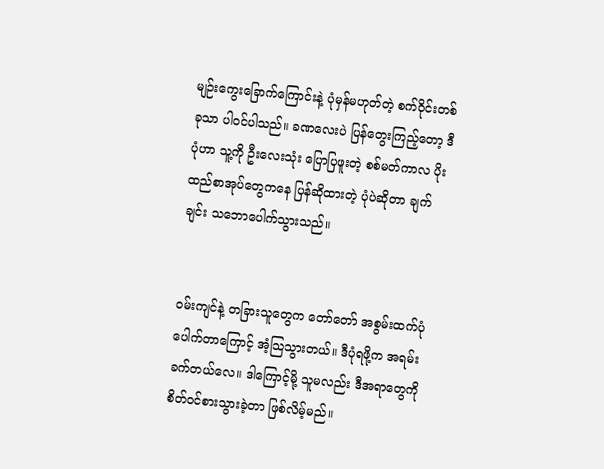မျဉ်းကွေးခြောက်ကြောင်းနဲ့ ပုံမှန်မဟုတ်တဲ့ စက်ဝိုင်းတစ်ခုသာ ပါဝင်ပါသည်။ ခဏလေးပဲ ပြန်တွေးကြည့်တော့ ဒီပုံဟာ သူ့ကို ဦးလေးသုံး ပြောပြဖူးတဲ့ စစ်မတ်ကာလ ပိုးထည်စာအုပ်တွေကနေ ပြန်ဆိုထားတဲ့ ပုံပဲဆိုတာ ချက်ချင်း သဘောပေါက်သွားသည်။


ဝမ်းကျင်နဲ့ တခြားသူတွေက တော်တော် အစွမ်းထက်ပုံပေါက်တာကြောင့် အံ့သြသွားတယ်။ ဒီပုံရဖို့က အရမ်းခက်တယ်လေ။ ဒါကြောင့်မို့ သူမလည်း ဒီအရာတွေကို စိတ်ဝင်စားသွားခဲ့တာ ဖြစ်လိမ့်မည်။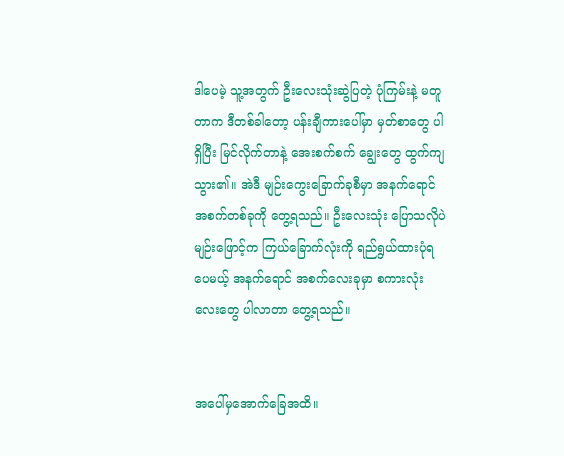ဒါပေမဲ့ သူ့အတွက် ဦးလေးသုံးဆွဲပြတဲ့ ပုံကြမ်းနဲ့ မတူတာက ဒီတစ်ခါတော့ ပန်းချီကားပေါ်မှာ မှတ်စာတွေ ပါရှိပြီး မြင်လိုက်တာနဲ့ အေးစက်စက် ချွေးတွေ ထွက်ကျသွား၏။ အဲဒီ မျဉ်းကွေးခြောက်ခုစီမှာ အနက်ရောင်အစက်တစ်ခုကို တွေ့ရသည်။ ဦးလေးသုံး ပြောသလိုပဲ မျဉ်းဖြောင့်က ကြယ်ခြောက်လုံးကို ရည်ရွယ်ထားပုံရပေမယ့် အနက်ရောင် အစက်လေးခုမှာ စကားလုံးလေးတွေ ပါလာတာ တွေ့ရသည်။


အပေါ်မှအောက်ခြေအထိ။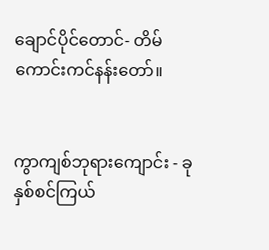ချောင်ပိုင်တောင်- တိမ်ကောင်းကင်နန်းတော်။


ကွာကျစ်ဘုရားကျောင်း - ခုနှစ်စင်ကြယ်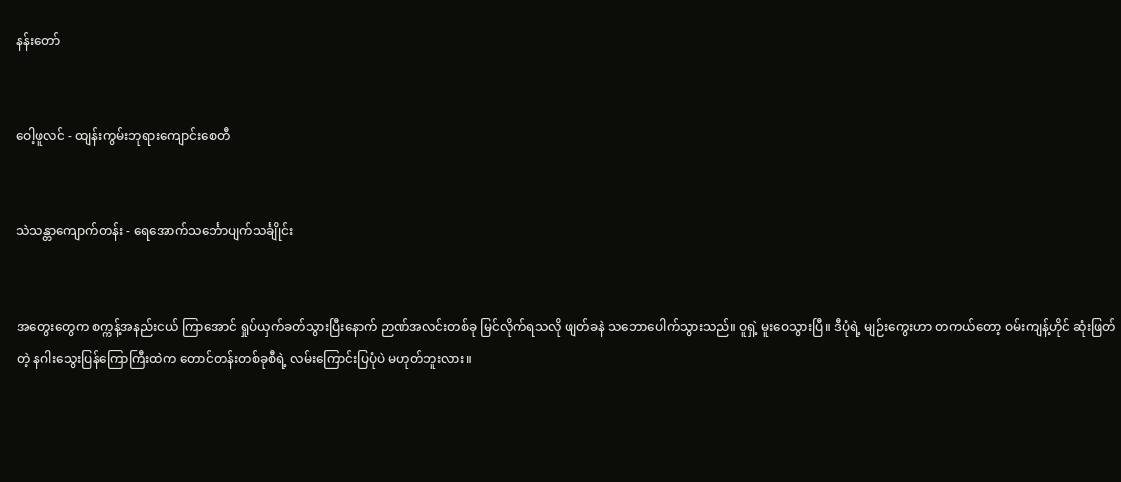နန်းတော်


ဝေါ့ဖူလင် - ထျန်းကွမ်းဘုရားကျောင်းစေတီ


သဲသန္တာကျောက်တန်း - ရေအောက်သင်္ဘောပျက်သင်္ချိုင်း


အတွေးတွေက စက္ကန့်အနည်းငယ် ကြာအောင် ရှုပ်ယှက်ခတ်သွားပြီးနောက် ဉာဏ်အလင်းတစ်ခု မြင်လိုက်ရသလို ဖျတ်ခနဲ သဘောပေါက်သွားသည်။ ဝူရှဲ့ မူးဝေသွားပြီ။ ဒီပုံရဲ့ မျဉ်းကွေးဟာ တကယ်တော့ ဝမ်းကျန့်ဟိုင် ဆုံးဖြတ်တဲ့ နဂါးသွေးပြန်ကြောကြီးထဲက တောင်တန်းတစ်ခုစီရဲ့ လမ်းကြောင်းပြပုံပဲ မဟုတ်ဘူးလား။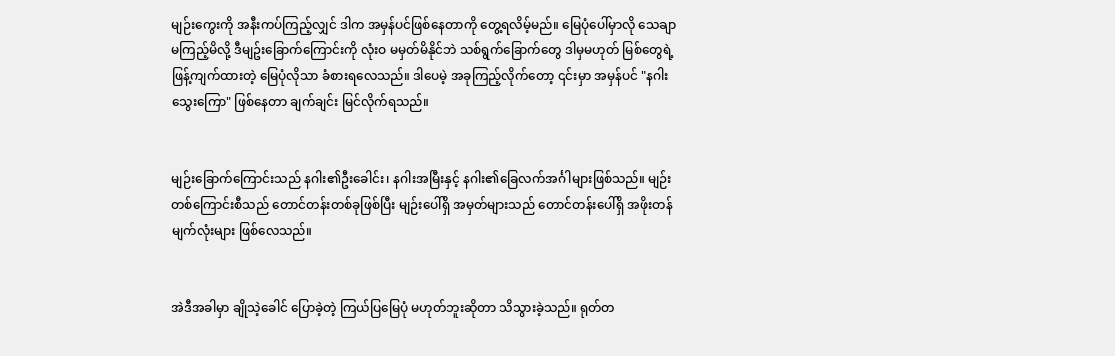မျဉ်းကွေးကို အနီးကပ်ကြည့်လျှင် ဒါက အမှန်ပင်ဖြစ်နေတာကို တွေ့ရလိမ့်မည်။ မြေပုံပေါ်မှာလို သေချာ မကြည့်မိလို့ ဒီမျဥ်းခြောက်ကြောင်းကို လုံးဝ မမှတ်မိနိုင်ဘဲ သစ်ရွက်ခြောက်တွေ ဒါမှမဟုတ် မြစ်တွေရဲ့ ဖြန့်ကျက်ထားတဲ့ မြေပုံလိုသာ ခံစားရလေသည်။ ဒါပေမဲ့ အခုကြည့်လိုက်တော့ ၎င်းမှာ အမှန်ပင် "နဂါးသွေးကြော" ဖြစ်နေတာ ချက်ချင်း မြင်လိုက်ရသည်။


မျဉ်းခြောက်ကြောင်းသည် နဂါး၏ဦးခေါင်း၊ နဂါးအမြီးနှင့် နဂါး၏ခြေလက်အင်္ဂါများဖြစ်သည်။ မျဉ်းတစ်ကြောင်းစီသည် တောင်တန်းတစ်ခုဖြစ်ပြီး မျဉ်းပေါ်ရှိ အမှတ်များသည် တောင်တန်းပေါ်ရှိ အဖိုးတန်မျက်လုံးများ ဖြစ်လေသည်။


အဲဒီအခါမှာ ချိုသဲ့ခေါင် ပြောခဲ့တဲ့ ကြယ်ပြမြေပုံ မဟုတ်ဘူးဆိုတာ သိသွားခဲ့သည်။ ရုတ်တ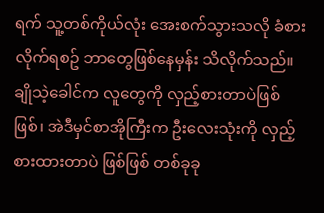ရက် သူ့တစ်ကိုယ်လုံး အေးစက်သွားသလို ခံစားလိုက်ရစဥ် ဘာတွေဖြစ်နေမှန်း သိလိုက်သည်။ ချိုသဲ့ခေါင်က လူတွေကို လှည့်စားတာပဲဖြစ်ဖြစ်၊ အဲဒီမှင်စာအိုကြီးက ဦးလေးသုံးကို လှည့်စားထားတာပဲ ဖြစ်ဖြစ် တစ်ခုခု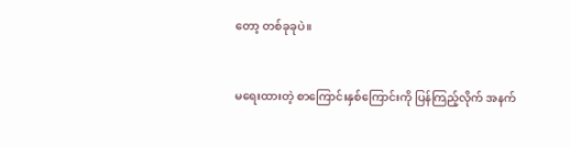တော့ တစ်ခုခုပဲ။


မရေးထားတဲ့ စာကြောင်းနှစ်ကြောင်းကို ပြန်ကြည့်လိုက် အနက်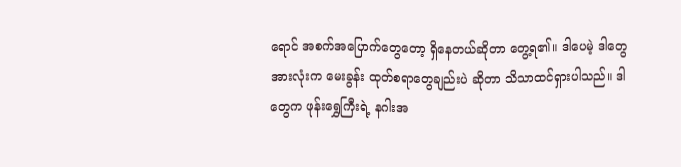ရောင် အစက်အပြောက်တွေတော့ ရှိနေတယ်ဆိုတာ တွေ့ရ၏။ ဒါပေမဲ့ ဒါတွေအားလုံးက မေးခွန်း ထုတ်စရာတွေချည်းပဲ ဆိုတာ သိသာထင်ရှားပါသည်။ ဒါတွေက ဖုန်းရွှေကြီးရဲ့ နဂါးအ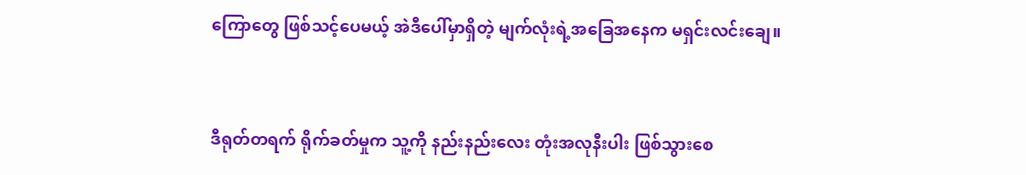ကြောတွေ ဖြစ်သင့်ပေမယ့် အဲဒီပေါ်မှာရှိတဲ့ မျက်လုံးရဲ့အခြေအနေက မရှင်းလင်းချေ။


ဒီရုတ်တရက် ရိုက်ခတ်မှုက သူ့ကို နည်းနည်းလေး တုံးအလုနီးပါး ဖြစ်သွားစေ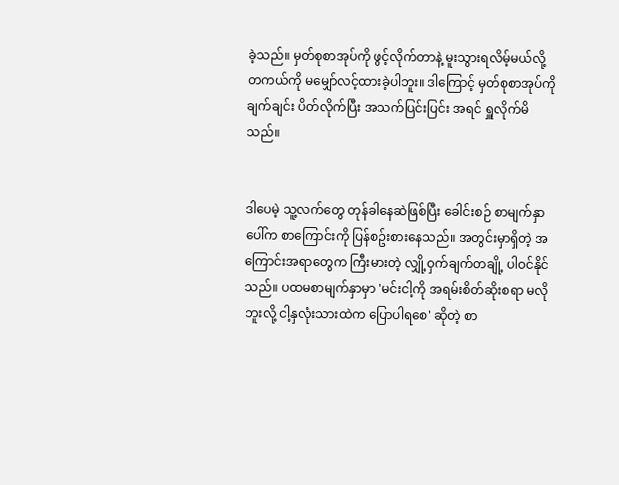ခဲ့သည်။ မှတ်စုစာအုပ်ကို ဖွင့်လိုက်တာနဲ့ မူးသွားရလိမ့်မယ်လို့ တကယ်ကို မမျှော်လင့်ထားခဲ့ပါဘူး။ ဒါကြောင့် မှတ်စုစာအုပ်ကို ချက်ချင်း ပိတ်လိုက်ပြီး အသက်ပြင်းပြင်း အရင် ရှူလိုက်မိသည်။


ဒါပေမဲ့ သူ့လက်တွေ တုန်ခါနေဆဲဖြစ်ပြီး ခေါင်းစဉ် စာမျက်နှာပေါ်က စာကြောင်းကို ပြန်စဥ်းစားနေသည်။ အတွင်းမှာရှိတဲ့ အကြောင်းအရာတွေက ကြီးမားတဲ့ လျှို့ဝှက်ချက်တချို့ ပါဝင်နိုင်သည်။ ပထမစာမျက်နှာမှာ 'မင်းငါ့ကို အရမ်းစိတ်ဆိုးစရာ မလိုဘူးလို့ ငါ့နှလုံးသားထဲက ပြောပါရစေ' ဆိုတဲ့ စာ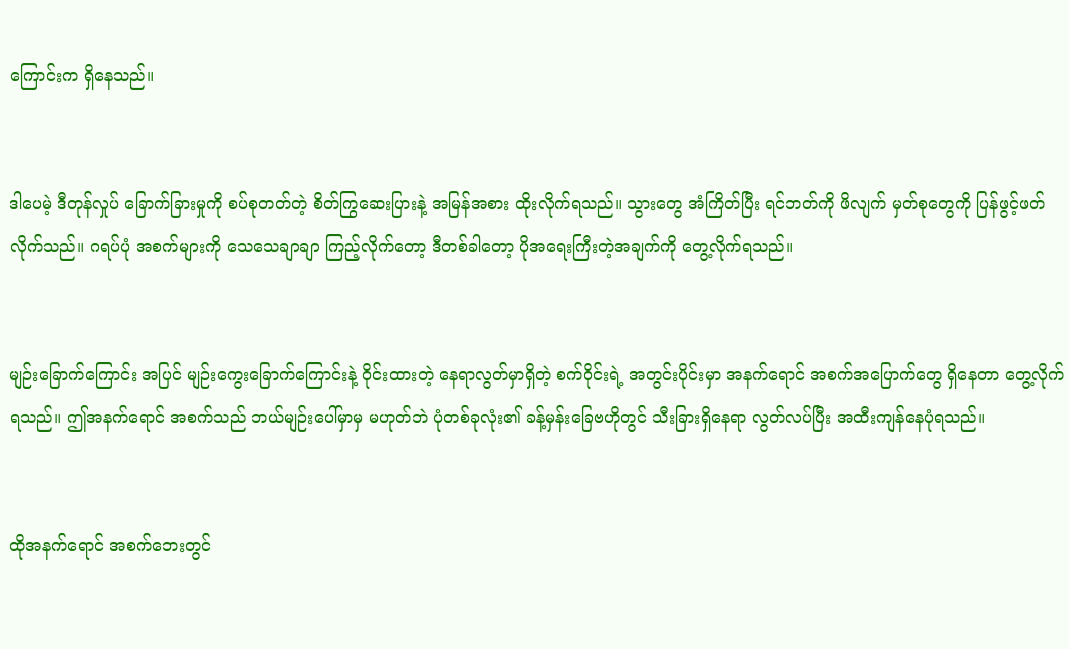ကြောင်းက ရှိနေသည်။


ဒါပေမဲ့ ဒီတုန်လှုပ် ခြောက်ခြားမှုကို စပ်စုတတ်တဲ့ စိတ်ကြွဆေးပြားနဲ့ အမြန်အစား ထိုးလိုက်ရသည်။ သွားတွေ အံကြိတ်ပြီး ရင်ဘတ်ကို ဖိလျက် မှတ်စုတွေကို ပြန်ဖွင့်ဖတ်လိုက်သည်။ ဂရပ်ပုံ အစက်များကို သေသေချာချာ ကြည့်လိုက်တော့ ဒီတစ်ခါတော့ ပိုအရေးကြီးတဲ့အချက်ကို တွေ့လိုက်ရသည်။


မျဉ်းခြောက်ကြောင်း အပြင် မျဉ်းကွေးခြောက်ကြောင်းနဲ့ ဝိုင်းထားတဲ့ နေရာလွတ်မှာရှိတဲ့ စက်ဝိုင်းရဲ့ အတွင်းပိုင်းမှာ အနက်ရောင် အစက်အပြောက်တွေ ရှိနေတာ တွေ့လိုက်ရသည်။ ဤအနက်ရောင် အစက်သည် ဘယ်မျဉ်းပေါ်မှာမှ မဟုတ်ဘဲ ပုံတစ်ခုလုံး၏ ခန့်မှန်းခြေဗဟိုတွင် သီးခြားရှိနေရာ လွတ်လပ်ပြီး အထီးကျန်နေပုံရသည်။


ထိုအနက်ရောင် အစက်ဘေးတွင်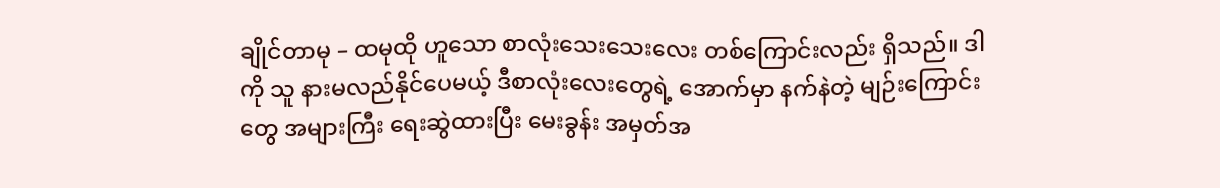ချိုင်တာမု – ထမုထို ဟူသော စာလုံးသေးသေးလေး တစ်ကြောင်းလည်း ရှိသည်။ ဒါကို သူ နားမလည်နိုင်ပေမယ့် ဒီစာလုံးလေးတွေရဲ့ အောက်မှာ နက်နဲတဲ့ မျဉ်းကြောင်းတွေ အများကြီး ရေးဆွဲထားပြီး မေးခွန်း အမှတ်အ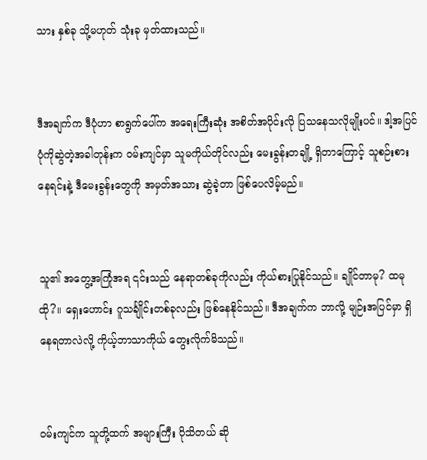သား နှစ်ခု သို့မဟုတ် သုံးခု မှတ်ထားသည်။


ဒီအချက်က ဒီပုံဟာ စာရွက်ပေါ်က အရေးကြီးဆုံး အစိတ်အပိုင်းလို ပြသနေသလိုမျိုးပင်။ ဒါ့အပြင် ပုံကိုဆွဲတဲ့အခါတုန်းက ဝမ်းကျင်မှာ သူမကိုယ်တိုင်လည်း မေးခွန်းတချို့ ရှိတာကြောင့် သူစဉ်းစားနေရင်းနဲ့ ဒီမေးခွန်းတွေကို အမှတ်အသား ဆွဲခဲ့တာ ဖြစ်ပေလိမ့်မည်။


သူ၏ အတွေ့အကြုံအရ ၎င်းသည် နေရာတစ်ခုကိုလည်း ကိုယ်စားပြုနိုင်သည်။ ချိုင်တာမု? ထမုထို?။ ရှေးဟောင်း ဂူသင်္ချိုင်းတစ်ခုလည်း ဖြစ်နေနိုင်သည်။ ဒီအချက်က ဘာလို့ မျဉ်းအပြင်မှာ ရှိနေရတာလဲလို့ ကိုယ့်ဘာသာကိုယ် တွေးလိုက်မိသည်။


ဝမ်းကျင်က သူတို့ထက် အများကြီး ပိုသိတယ် ဆို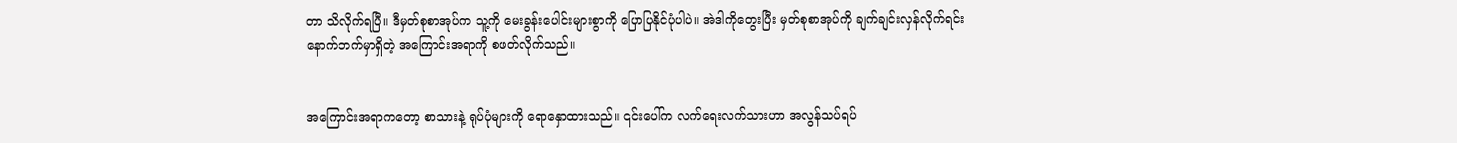တာ သိလိုက်ရပြီ။ ဒီမှတ်စုစာအုပ်က သူ့ကို မေးခွန်းပေါင်းများစွာကို ပြောပြနိုင်ပုံပါပဲ။ အဲဒါကိုတွေးပြီး မှတ်စုစာအုပ်ကို ချက်ချင်းလှန်လိုက်ရင်း နောက်ဘက်မှာရှိတဲ့ အကြောင်းအရာကို စဖတ်လိုက်သည်။


အကြောင်းအရာကတော့ စာသားနဲ့ ရုပ်ပုံများကို ရောနှောထားသည်။ ၎င်းပေါ်က လက်ရေးလက်သားဟာ အလွန်သပ်ရပ်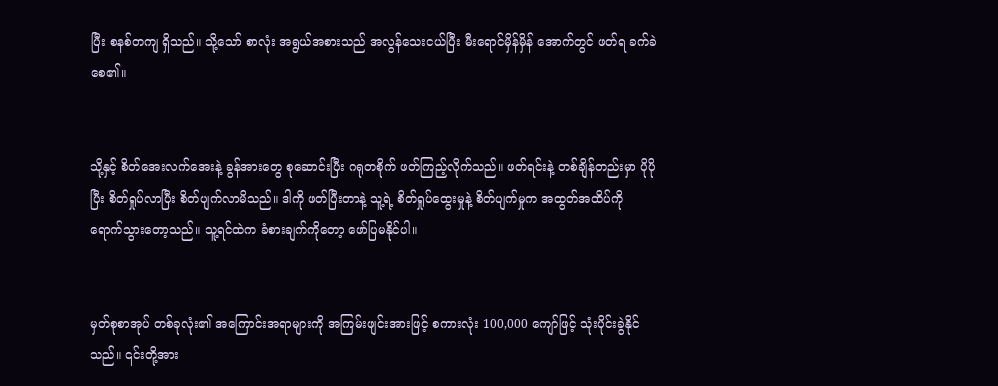ပြီး စနစ်တကျ ရှိသည်။ သို့သော် စာလုံး အရွယ်အစားသည် အလွန်သေးငယ်ပြီး မီးရောင်မှိန်မှိန် အောက်တွင် ဖတ်ရ ခက်ခဲစေ၏။


သို့နှင့် စိတ်အေးလက်အေးနဲ့ ခွန်အားတွေ စုဆောင်းပြီး ဂရုတစိုက် ဖတ်ကြည့်လိုက်သည်။ ဖတ်ရင်းနဲ့ တစ်ချိန်တည်းမှာ ပိုပိုပြီး စိတ်ရှုပ်လာပြီး စိတ်ပျက်လာမိသည်။ ဒါကို ဖတ်ပြီးတာနဲ့ သူ့ရဲ့ စိတ်ရှုပ်ထွေးမှုနဲ့ စိတ်ပျက်မှုက အထွတ်အထိပ်ကို ရောက်သွားတော့သည်။ သူ့ရင်ထဲက ခံစားချက်ကိုတော့ ဖော်ပြမနိုင်ပါ။


မှတ်စုစာအုပ် တစ်ခုလုံး၏ အကြောင်းအရာများကို အကြမ်းဖျင်းအားဖြင့် စကားလုံး 100,000 ကျော်ဖြင့် သုံးပိုင်းခွဲနိုင်သည်။ ၎င်းတို့အား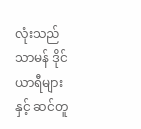လုံးသည် သာမန် ဒိုင်ယာရီများနှင့် ဆင်တူ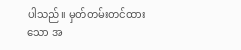ပါသည်။ မှတ်တမ်းတင်ထားသော အ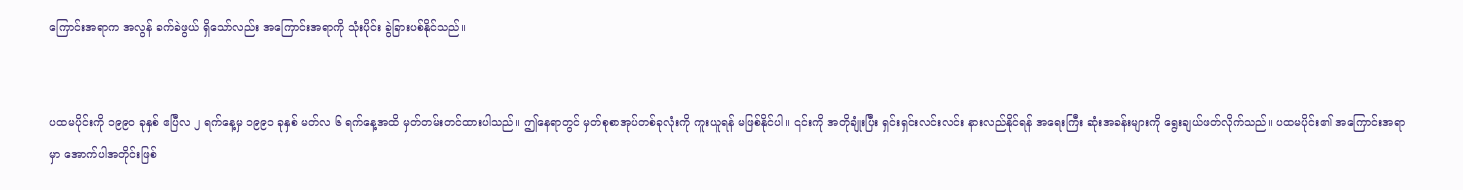ကြောင်းအရာက အလွန် ခက်ခဲဖွယ် ရှိသော်လည်း အကြောင်းအရာကို သုံးပိုင်း ခွဲခြားပစ်နိုင်သည်။


ပထမပိုင်းကို ၁၉၉၀ ခုနှစ် ဧပြီလ ၂ ရက်နေ့မှ ၁၉၉၁ ခုနှစ် မတ်လ ၆ ရက်နေ့အထိ မှတ်တမ်းတင်ထားပါသည်။ ဤနေရာတွင် မှတ်စုစာအုပ်တစ်ခုလုံးကို ကူးယူရန် မဖြစ်နိုင်ပါ။ ၎င်းကို အတိုချုံးပြီး ရှင်းရှင်းလင်းလင်း နားလည်နိုင်ရန် အရေးကြီး ဆုံးအခန်းများကို ရွေးချယ်ဖတ်လိုက်သည်။ ပထမပိုင်း၏ အကြောင်းအရာမှာ အောက်ပါအတိုင်းဖြစ်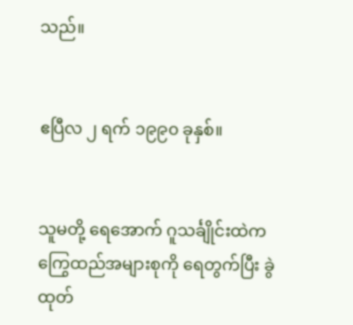သည်။


ဧပြီလ ၂ ရက် ၁၉၉၀ ခုနှစ်။


သူမတို့ ရေအောက် ဂူသင်္ချိုင်းထဲက ကြွေထည်အများစုကို ရေတွက်ပြီး ခွဲထုတ်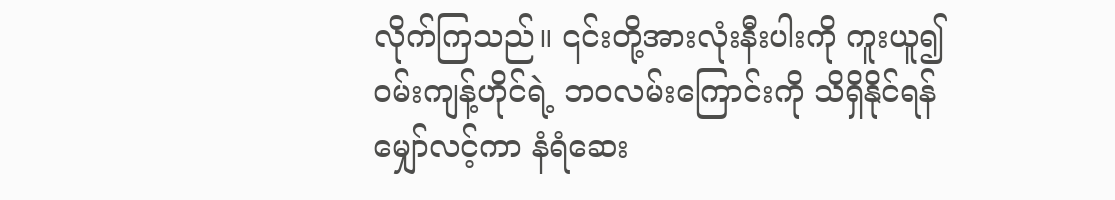လိုက်ကြသည်။ ၎င်းတို့အားလုံးနီးပါးကို ကူးယူ၍ ဝမ်းကျန့်ဟိုင်ရဲ့ ဘဝလမ်းကြောင်းကို သိရှိနိုင်ရန် မျှော်လင့်ကာ နံရံဆေး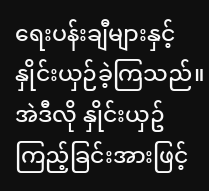ရေးပန်းချီများနှင့် နှိုင်းယှဉ်ခဲ့ကြသည်။ အဲဒီလို နှိုင်းယှဥ် ကြည့်ခြင်းအားဖြင့်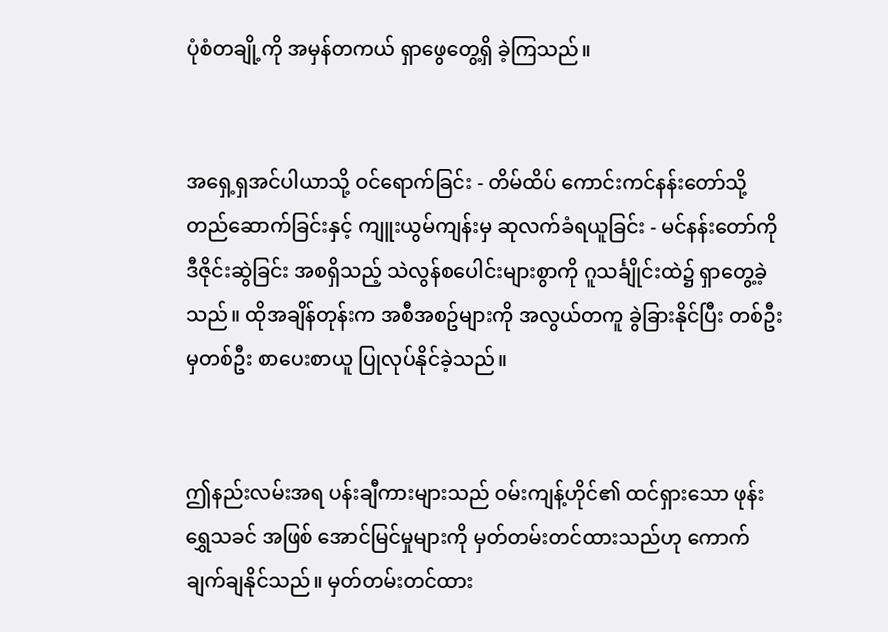ပုံစံတချို့ကို အမှန်တကယ် ရှာဖွေတွေ့ရှိ ခဲ့ကြသည်။


အရှေ့ရှအင်ပါယာသို့ ဝင်ရောက်ခြင်း - တိမ်ထိပ် ကောင်းကင်နန်းတော်သို့ တည်ဆောက်ခြင်းနှင့် ကျူးယွမ်ကျန်းမှ ဆုလက်ခံရယူခြင်း - မင်နန်းတော်ကို ဒီဇိုင်းဆွဲခြင်း အစရှိသည့် သဲလွန်စပေါင်းများစွာကို ဂူသင်္ချိုင်းထဲ၌ ရှာတွေ့ခဲ့သည်။ ထိုအချိန်တုန်းက အစီအစဥ်များကို အလွယ်တကူ ခွဲခြားနိုင်ပြီး တစ်ဦးမှတစ်ဦး စာပေးစာယူ ပြုလုပ်နိုင်ခဲ့သည်။


ဤနည်းလမ်းအရ ပန်းချီကားများသည် ဝမ်းကျန့်ဟိုင်၏ ထင်ရှားသော ဖုန်းရွှေသခင် အဖြစ် အောင်မြင်မှုများကို မှတ်တမ်းတင်ထားသည်ဟု ကောက်ချက်ချနိုင်သည်။ မှတ်တမ်းတင်ထား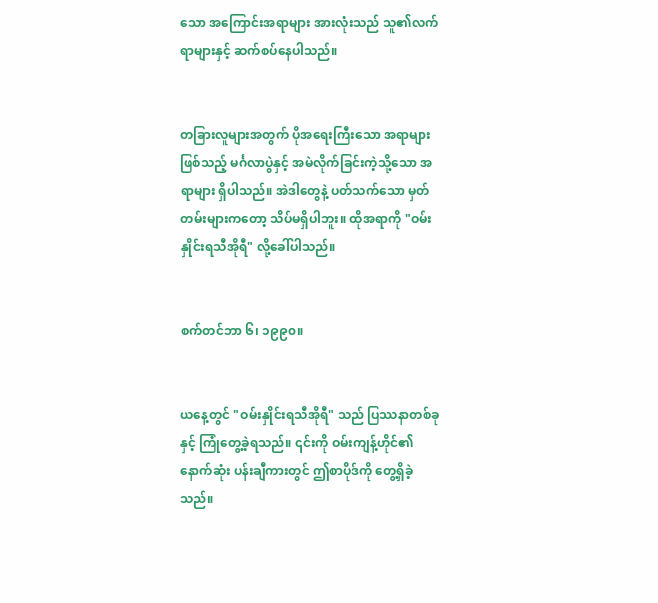သော အကြောင်းအရာများ အားလုံးသည် သူ၏လက်ရာများနှင့် ဆက်စပ်နေပါသည်။


တခြားလူများအတွက် ပိုအရေးကြီးသော အရာများဖြစ်သည့် မင်္ဂလာပွဲနှင့် အမဲလိုက်ခြင်းကဲ့သို့သော အရာများ ရှိပါသည်။ အဲဒါတွေနဲ့ ပတ်သက်သော မှတ်တမ်းများကတော့ သိပ်မရှိပါဘူး။ ထိုအရာကို "ဝမ်းနှိုင်းရသီအိုရီ" လို့ခေါ်ပါသည်။


စက်တင်ဘာ ၆၊ ၁၉၉၀။


ယနေ့တွင် "ဝမ်းနှိုင်းရသီအိုရီ" သည် ပြဿနာတစ်ခုနှင့် ကြုံတွေ့ခဲ့ရသည်။ ၎င်းကို ဝမ်းကျန့်ဟိုင်၏ နောက်ဆုံး ပန်းချီကားတွင် ဤစာပိုဒ်ကို တွေ့ရှိခဲ့သည်။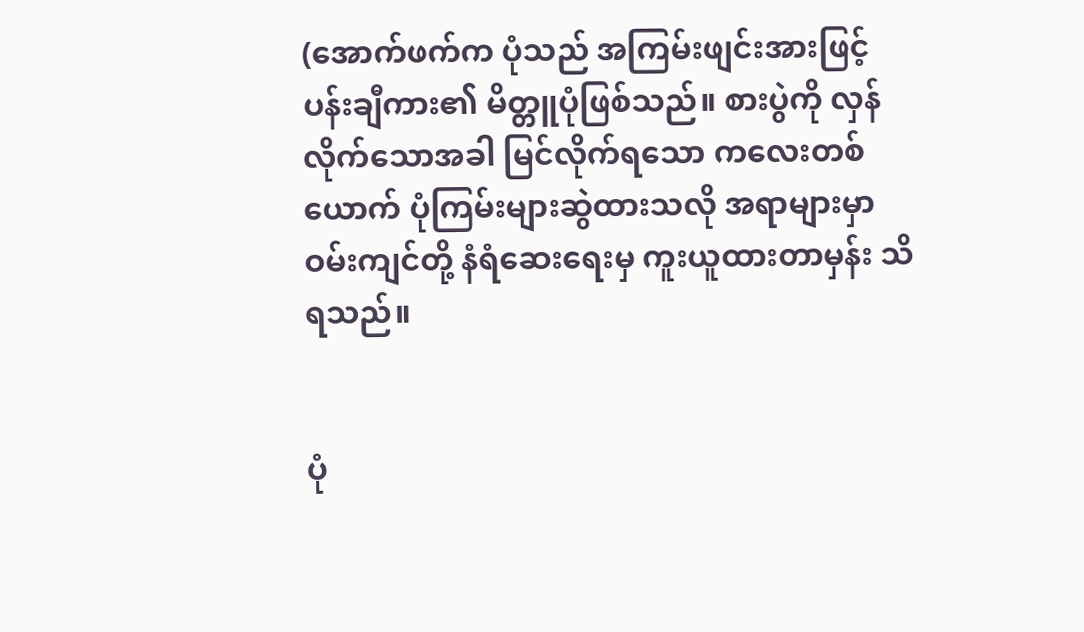(အောက်ဖက်က ပုံသည် အကြမ်းဖျင်းအားဖြင့် ပန်းချီကား၏ မိတ္တူပုံဖြစ်သည်။ စားပွဲကို လှန်လိုက်သောအခါ မြင်လိုက်ရသော ကလေးတစ်ယောက် ပုံကြမ်းများဆွဲထားသလို အရာများမှာ ဝမ်းကျင်တို့ နံရံဆေးရေးမှ ကူးယူထားတာမှန်း သိရသည်။


ပုံ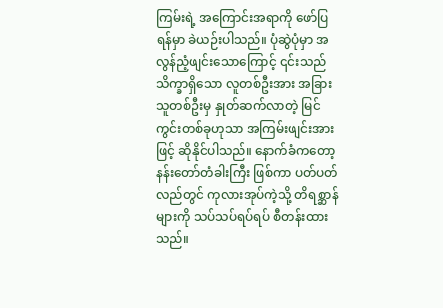ကြမ်းရဲ့ အကြောင်းအရာကို ဖော်ပြရန်မှာ ခဲယဉ်းပါသည်။ ပုံဆွဲပုံမှာ အလွန်ညံ့ဖျင်းသောကြောင့် ၎င်းသည် သိက္ခာရှိသော လူတစ်ဦးအား အခြားသူတစ်ဦးမှ နှုတ်ဆက်လာတဲ့ မြင်ကွင်းတစ်ခုဟုသာ အကြမ်းဖျင်းအားဖြင့် ဆိုနိုင်ပါသည်။ နောက်ခံကတော့ နန်းတော်တံခါးကြီး ဖြစ်ကာ ပတ်ပတ်လည်တွင် ကုလားအုပ်ကဲ့သို့ တိရစ္ဆာန်များကို သပ်သပ်ရပ်ရပ် စီတန်းထားသည်။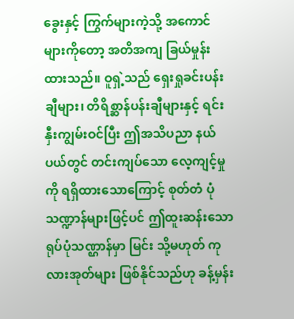ခွေးနှင့် ကြွက်များကဲ့သို့ အကောင်များကိုတော့ အတိအကျ ခြယ်မှုန်းထားသည်။ ဝူရှဲ့သည် ရှေးရှုခင်းပန်းချီများ၊ တိရိစ္ဆာန်ပန်းချီများနှင့် ရင်းနှီးကျွမ်းဝင်ပြီး ဤအသိပညာ နယ်ပယ်တွင် တင်းကျပ်သော လေ့ကျင့်မှုကို ရရှိထားသောကြောင့် စုတ်တံ ပုံသဏ္ဍာန်များဖြင့်ပင် ဤထူးဆန်းသော ရုပ်ပုံသဏ္ဌာန်မှာ မြင်း သို့မဟုတ် ကုလားအုတ်များ ဖြစ်နိုင်သည်ဟု ခန့်မှန်း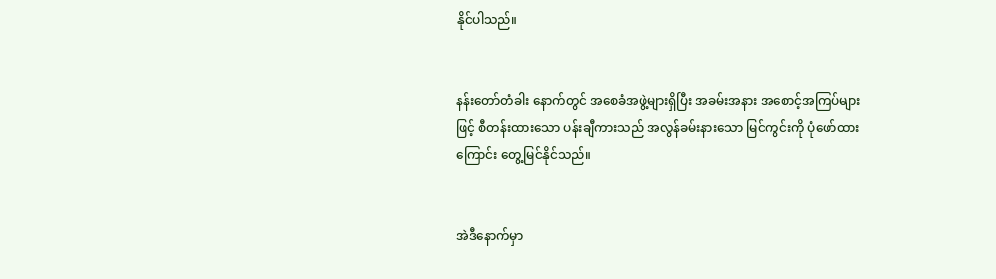နိုင်ပါသည်။


နန်းတော်တံခါး နောက်တွင် အစေခံအဖွဲ့များရှိပြီး အခမ်းအနား အစောင့်အကြပ်များဖြင့် စီတန်းထားသော ပန်းချီကားသည် အလွန်ခမ်းနားသော မြင်ကွင်းကို ပုံဖော်ထားကြောင်း တွေ့မြင်နိုင်သည်။


အဲဒီနောက်မှာ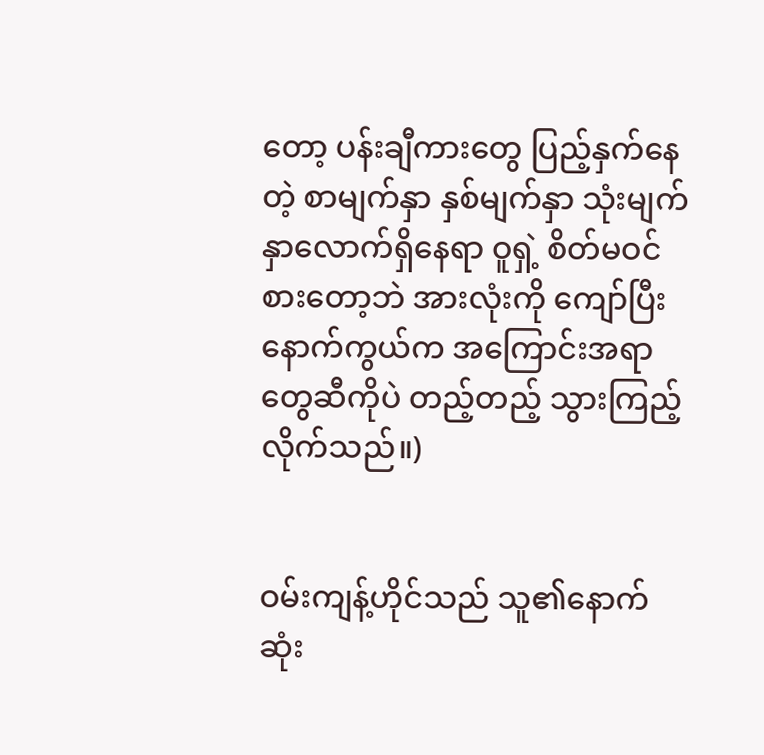တော့ ပန်းချီကားတွေ ပြည့်နှက်နေတဲ့ စာမျက်နှာ နှစ်မျက်နှာ သုံးမျက်နှာလောက်ရှိနေရာ ဝူရှဲ့ စိတ်မဝင်စားတော့ဘဲ အားလုံးကို ကျော်ပြီး နောက်ကွယ်က အကြောင်းအရာတွေဆီကိုပဲ တည့်တည့် သွားကြည့်လိုက်သည်။)


ဝမ်းကျန့်ဟိုင်သည် သူ၏နောက်ဆုံး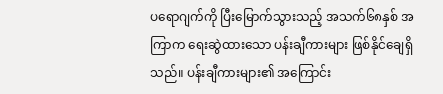ပရောဂျက်ကို ပြီးမြောက်သွားသည့် အသက်၆၈နှစ် အကြာက ရေးဆွဲထားသော ပန်းချီကားများ ဖြစ်နိုင်ချေရှိသည်။ ပန်းချီကားများ၏ အကြောင်း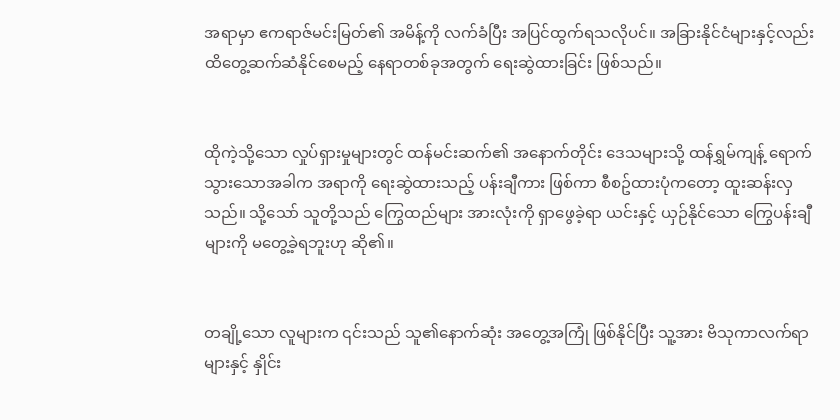အရာမှာ ဧကရာဇ်မင်းမြတ်၏ အမိန့်ကို လက်ခံပြီး အပြင်ထွက်ရသလိုပင်။ အခြားနိုင်ငံများနှင့်လည်း ထိတွေ့ဆက်ဆံနိုင်စေမည့် နေရာတစ်ခုအတွက် ရေးဆွဲထားခြင်း ဖြစ်သည်။


ထိုကဲ့သို့သော လှုပ်ရှားမှုများတွင် ထန်မင်းဆက်၏ အနောက်တိုင်း ဒေသများသို့ ထန်ရွှမ်ကျန့် ရောက်သွားသောအခါက အရာကို ရေးဆွဲထားသည့် ပန်းချီကား ဖြစ်ကာ စီစဥ်ထားပုံကတော့ ထူးဆန်းလှသည်။ သို့သော် သူတို့သည် ကြွေထည်များ အားလုံးကို ရှာဖွေခဲ့ရာ ယင်းနှင့် ယှဉ်နိုင်သော ကြွေပန်းချီများကို မတွေ့ခဲ့ရဘူးဟု ဆို၏။


တချို့သော လူများက ၎င်းသည် သူ၏နောက်ဆုံး အတွေ့အကြုံ ဖြစ်နိုင်ပြီး သူ့အား ဗိသုကာလက်ရာများနှင့် နှိုင်း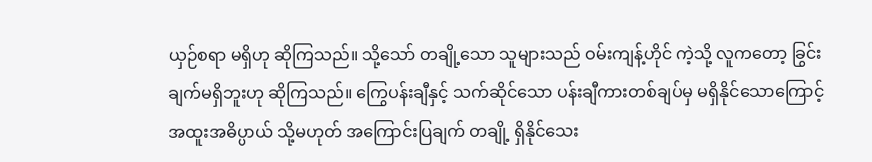ယှဉ်စရာ မရှိဟု ဆိုကြသည်။ သို့သော် တချို့သော သူများသည် ဝမ်းကျန့်ဟိုင် ကဲ့သို့ လူကတော့ ခြွင်းချက်မရှိဘူးဟု ဆိုကြသည်။ ကြွေပန်းချီနှင့် သက်ဆိုင်သော ပန်းချီကားတစ်ချပ်မှ မရှိနိုင်သောကြောင့် အထူးအဓိပ္ပာယ် သို့မဟုတ် အကြောင်းပြချက် တချို့ ရှိနိုင်သေး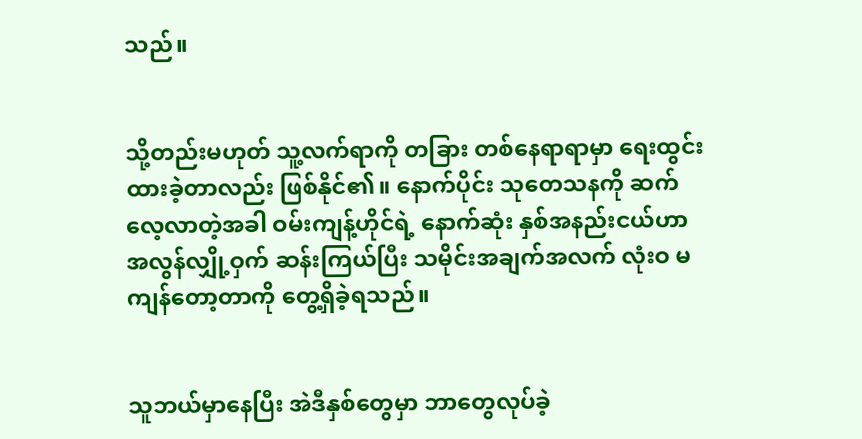သည်။


သို့တည်းမဟုတ် သူ့လက်ရာကို တခြား တစ်နေရာရာမှာ ရေးထွင်းထားခဲ့တာလည်း ဖြစ်နိုင်၏။ နောက်ပိုင်း သုတေသနကို ဆက်လေ့လာတဲ့အခါ ဝမ်းကျန့်ဟိုင်ရဲ့ နောက်ဆုံး နှစ်အနည်းငယ်ဟာ အလွန်လျှို့ဝှက် ဆန်းကြယ်ပြီး သမိုင်းအချက်အလက် လုံးဝ မကျန်တော့တာကို တွေ့ရှိခဲ့ရသည်။


သူဘယ်မှာနေပြီး အဲဒီနှစ်တွေမှာ ဘာတွေလုပ်ခဲ့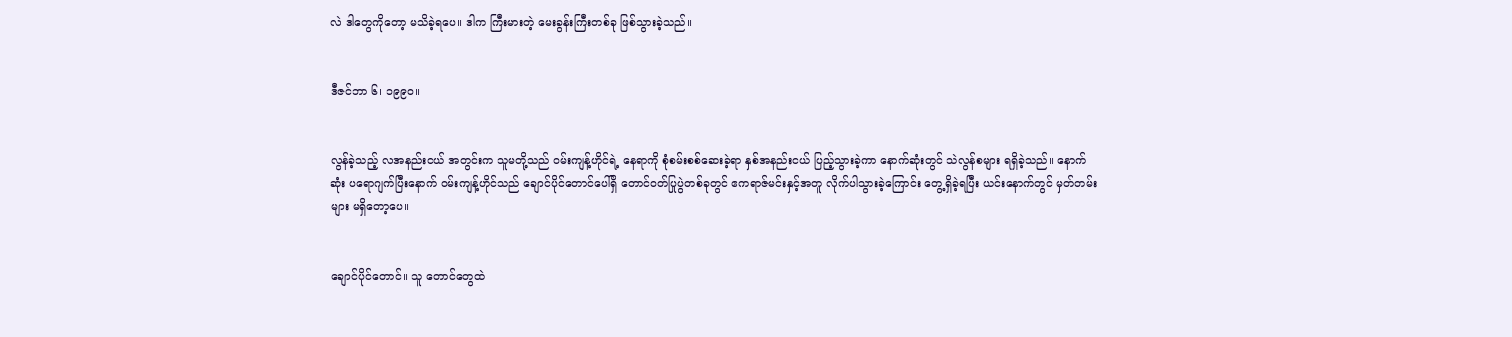လဲ ဒါတွေကိုတော့ မသိခဲ့ရပေ။ ဒါက ကြီးမားတဲ့ မေးခွန်းကြီးတစ်ခု ဖြစ်သွားခဲ့သည်။


ဒီဇင်ဘာ ၆၊ ၁၉၉၀။


လွန်ခဲ့သည့် လအနည်းငယ် အတွင်းက သူမတို့သည် ဝမ်းကျန့်ဟိုင်ရဲ့ နေရာကို စုံစမ်းစစ်ဆေးခဲ့ရာ နှစ်အနည်းငယ် ပြည့်သွားခဲ့ကာ နောက်ဆုံးတွင် သဲလွန်စများ ရရှိခဲ့သည်။ နောက်ဆုံး ပရောဂျက်ပြီးနောက် ဝမ်းကျန့်ဟိုင်သည် ချောင်ပိုင်တောင်ပေါ်ရှိ တောင်ဝတ်ပြုပွဲတစ်ခုတွင် ဧကရာဇ်မင်းနှင့်အတူ လိုက်ပါသွားခဲ့ကြောင်း တွေ့ရှိခဲ့ရပြီး ယင်းနောက်တွင် မှတ်တမ်းများ မရှိတော့ပေ။


ချောင်ပိုင်တောင်။ သူ တောင်တွေထဲ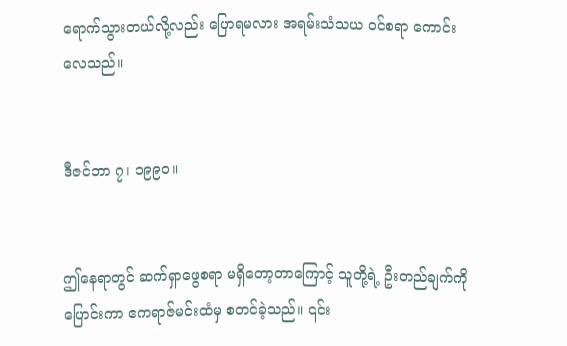ရောက်သွားတယ်လို့လည်း ပြောရမလား အရမ်းသံသယ ဝင်စရာ ကောင်းလေသည်။


ဒီဇင်ဘာ ၇၊ ၁၉၉၀။


ဤနေရာတွင် ဆက်ရှာဖွေစရာ မရှိတော့တာကြောင့် သူတို့ရဲ့ ဦးတည်ချက်ကို ပြောင်းကာ ဧကရာဇ်မင်းထံမှ စတင်ခဲ့သည်။ ၎င်း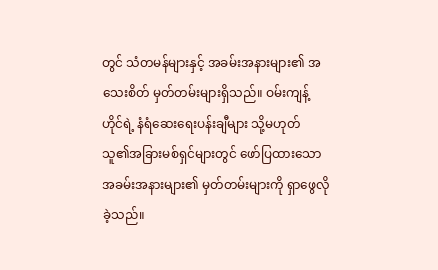တွင် သံတမန်များနှင့် အခမ်းအနားများ၏ အသေးစိတ် မှတ်တမ်းများရှိသည်။ ဝမ်းကျန့်ဟိုင်ရဲ့ နံရံဆေးရေးပန်းချီများ သို့မဟုတ် သူ၏အခြားမစ်ရှင်များတွင် ဖော်ပြထားသော အခမ်းအနားများ၏ မှတ်တမ်းများကို ရှာဖွေလိုခဲ့သည်။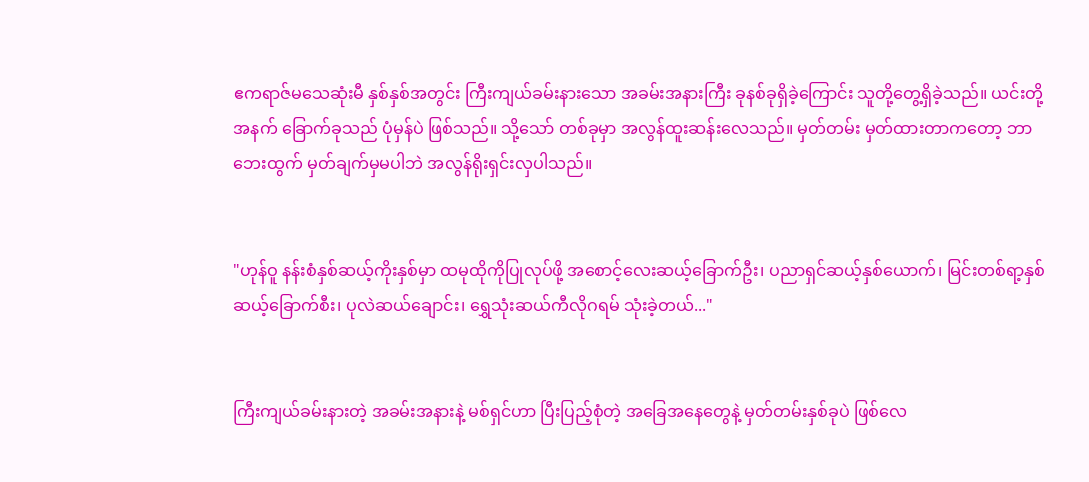ဧကရာဇ်မသေဆုံးမီ နှစ်နှစ်အတွင်း ကြီးကျယ်ခမ်းနားသော အခမ်းအနားကြီး ခုနစ်ခုရှိခဲ့ကြောင်း သူတို့တွေ့ရှိခဲ့သည်။ ယင်းတို့အနက် ခြောက်ခုသည် ပုံမှန်ပဲ ဖြစ်သည်။ သို့သော် တစ်ခုမှာ အလွန်ထူးဆန်းလေသည်။ မှတ်တမ်း မှတ်ထားတာကတော့ ဘာဘေးထွက် မှတ်ချက်မှမပါဘဲ အလွန်ရိုးရှင်းလှပါသည်။


"ဟုန်ဝူ နန်းစံနှစ်ဆယ့်ကိုးနှစ်မှာ ထမုထိုကိုပြုလုပ်ဖို့ အစောင့်လေးဆယ့်ခြောက်ဦး၊ ပညာရှင်ဆယ့်နှစ်ယောက်၊ မြင်းတစ်ရာ့နှစ်ဆယ့်ခြောက်စီး၊ ပုလဲဆယ်ချောင်း၊ ရွှေသုံးဆယ်ကီလိုဂရမ် သုံးခဲ့တယ်..."


ကြီးကျယ်ခမ်းနားတဲ့ အခမ်းအနားနဲ့ မစ်ရှင်ဟာ ပြီးပြည့်စုံတဲ့ အခြေအနေတွေနဲ့ မှတ်တမ်းနှစ်ခုပဲ ဖြစ်လေ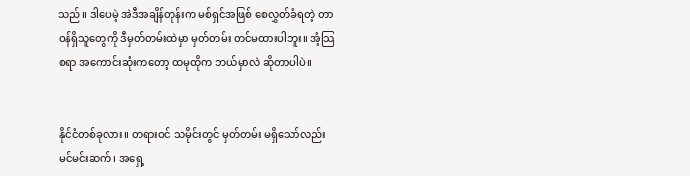သည်။ ဒါပေမဲ့ အဲဒီအချိန်တုန်းက မစ်ရှင်အဖြစ် စေလွှတ်ခံရတဲ့ တာဝန်ရှိသူတွေကို ဒီမှတ်တမ်းထဲမှာ မှတ်တမ်း တင်မထားပါဘူး။ အံ့သြစရာ အကောင်းဆုံးကတော့ ထမုထိုက ဘယ်မှာလဲ ဆိုတာပါပဲ။


နိုင်ငံတစ်ခုလား။ တရားဝင် သမိုင်းတွင် မှတ်တမ်း မရှိသော်လည်း မင်မင်းဆက်၊ အရှေ့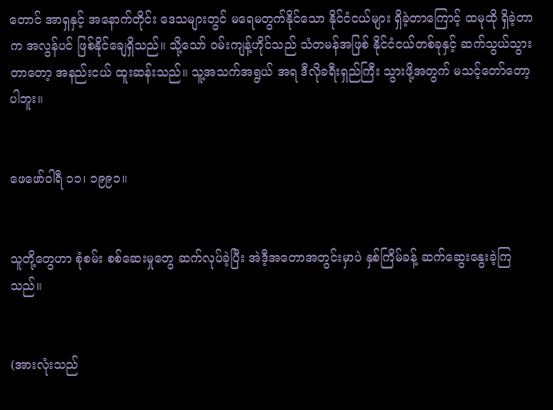တောင် အာရှနှင့် အနောက်တိုင်း ဒေသများတွင် မရေမတွက်နိုင်သော နိုင်ငံငယ်များ ရှိခဲ့တာကြောင့် ထမုထို ရှိခဲ့တာက အလွန်ပင် ဖြစ်နိုင်ချေရှိသည်။ သို့သော် ဝမ်းကျန့်ဟိုင်သည် သံတမန်အဖြစ် နိုင်ငံငယ်တစ်ခုနှင့် ဆက်သွယ်သွားတာတော့ အနည်းငယ် ထူးဆန်းသည်။ သူ့အသက်အရွယ် အရ ဒီလိုခရီးရှည်ကြီး သွားဖို့အတွက် မသင့်တော်တော့ပါဘူး။


ဖေဖော်ဝါရီ ၁၁၊ ၁၉၉၁။


သူတို့တွေဟာ စုံစမ်း စစ်ဆေးမှုတွေ ဆက်လုပ်ခဲ့ပြီး အဲဒီ့အတောအတွင်းမှာပဲ နှစ်ကြိမ်ခန့် ဆက်ဆွေးနွေးခဲ့ကြသည်။


(အားလုံးသည်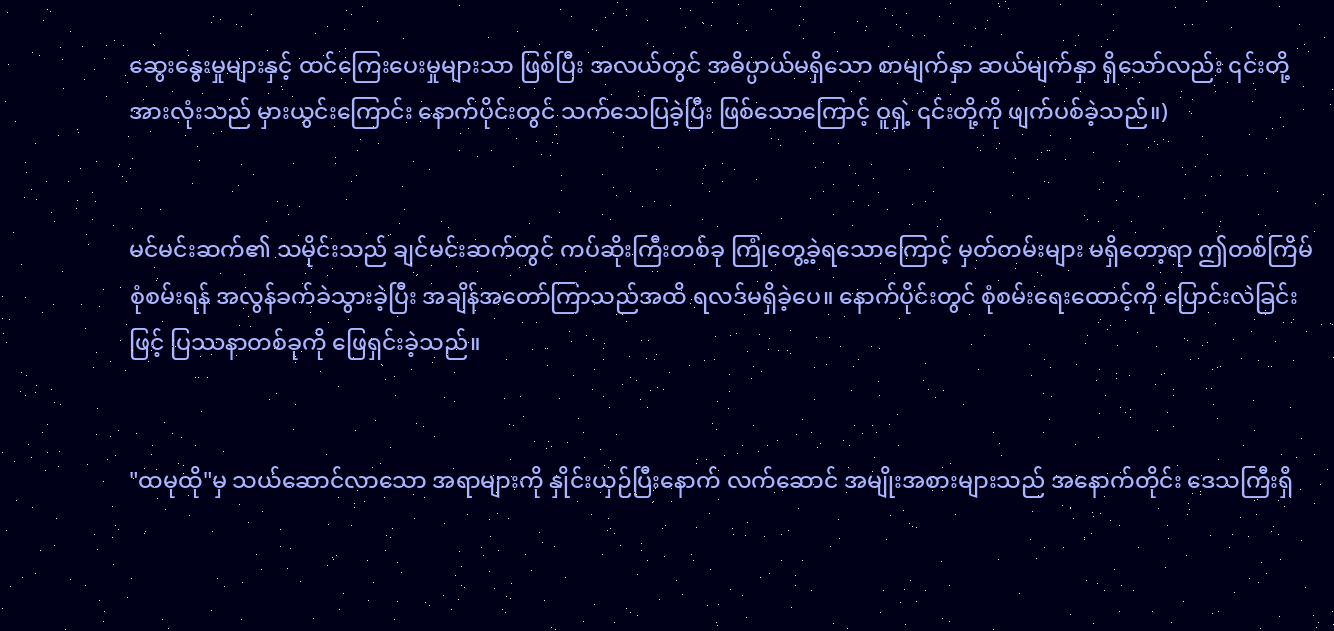ဆွေးနွေးမှုများနှင့် ထင်ကြေးပေးမှုများသာ ဖြစ်ပြီး အလယ်တွင် အဓိပ္ပာယ်မရှိသော စာမျက်နှာ ဆယ်မျက်နှာ ရှိသော်လည်း ၎င်းတို့အားလုံးသည် မှားယွင်းကြောင်း နောက်ပိုင်းတွင် သက်သေပြခဲ့ပြီး ဖြစ်သောကြောင့် ဝူရှဲ့ ၎င်းတို့ကို ဖျက်ပစ်ခဲ့သည်။)


မင်မင်းဆက်၏ သမိုင်းသည် ချင်မင်းဆက်တွင် ကပ်ဆိုးကြီးတစ်ခု ကြုံတွေ့ခဲ့ရသောကြောင့် မှတ်တမ်းများ မရှိတော့ရာ ဤတစ်ကြိမ် စုံစမ်းရန် အလွန်ခက်ခဲသွားခဲ့ပြီး အချိန်အတော်ကြာသည်အထိ ရလဒ်မရှိခဲ့ပေ။ နောက်ပိုင်းတွင် စုံစမ်းရေးထောင့်ကို ပြောင်းလဲခြင်းဖြင့် ပြဿနာတစ်ခုကို ဖြေရှင်းခဲ့သည်။


"ထမုထို"မှ သယ်ဆောင်လာသော အရာများကို နှိုင်းယှဉ်ပြီးနောက် လက်ဆောင် အမျိုးအစားများသည် အနောက်တိုင်း ဒေသကြီးရှိ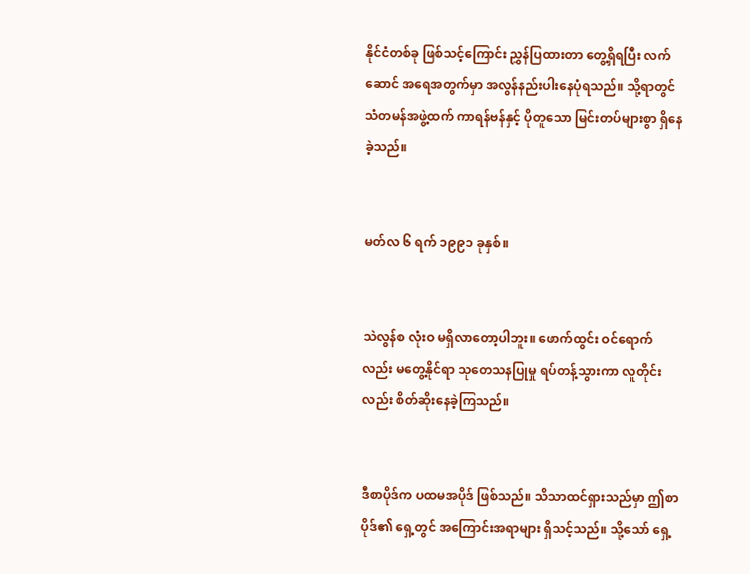နိုင်ငံတစ်ခု ဖြစ်သင့်ကြောင်း ညွှန်ပြထားတာ တွေ့ရှိရပြီး လက်ဆောင် အရေအတွက်မှာ အလွန်နည်းပါးနေပုံရသည်။ သို့ရာတွင် သံတမန်အဖွဲ့ထက် ကာရန်ဗန်နှင့် ပိုတူသော မြင်းတပ်များစွာ ရှိနေခဲ့သည်။


မတ်လ ၆ ရက် ၁၉၉၁ ခုနှစ်။


သဲလွန်စ လုံးဝ မရှိလာတော့ပါဘူး။ ဖောက်ထွင်း ဝင်ရောက်လည်း မတွေ့နိုင်ရာ သုတေသနပြုမှု ရပ်တန့်သွားကာ လူတိုင်းလည်း စိတ်ဆိုးနေခဲ့ကြသည်။


ဒီစာပိုဒ်က ပထမအပိုဒ် ဖြစ်သည်။ သိသာထင်ရှားသည်မှာ ဤစာပိုဒ်၏ ရှေ့တွင် အကြောင်းအရာများ ရှိသင့်သည်။ သို့သော် ရှေ့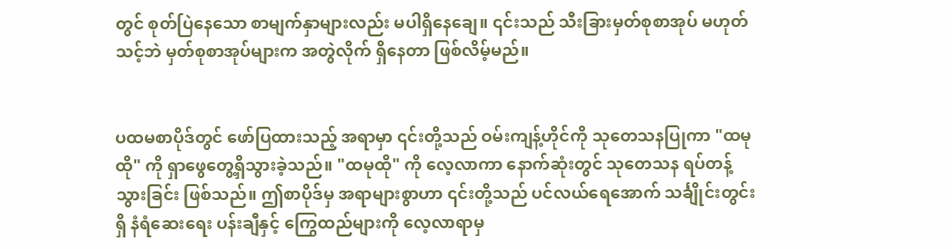တွင် စုတ်ပြဲနေသော စာမျက်နှာများလည်း မပါရှိနေချေ။ ၎င်းသည် သီးခြားမှတ်စုစာအုပ် မဟုတ်သင့်ဘဲ မှတ်စုစာအုပ်များက အတွဲလိုက် ရှိနေတာ ဖြစ်လိမ့်မည်။


ပထမစာပိုဒ်တွင် ဖော်ပြထားသည့် အရာမှာ ၎င်းတို့သည် ဝမ်းကျန့်ဟိုင်ကို သုတေသနပြုကာ "ထမုထို" ကို ရှာဖွေတွေ့ရှိသွားခဲ့သည်။ "ထမုထို" ကို လေ့လာကာ နောက်ဆုံးတွင် သုတေသန ရပ်တန့်သွားခြင်း ဖြစ်သည်။ ဤစာပိုဒ်မှ အရာများစွာဟာ ၎င်းတို့သည် ပင်လယ်ရေအောက် သင်္ချိုင်းတွင်းရှိ နံရံဆေးရေး ပန်းချီနှင့် ကြွေထည်များကို လေ့လာရာမှ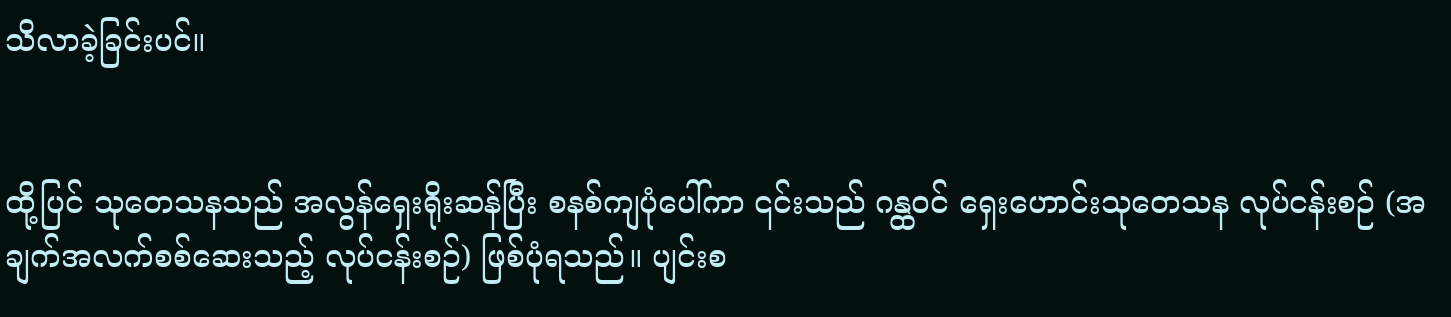သိလာခဲ့ခြင်းပင်။


ထို့ပြင် သုတေသနသည် အလွန်ရှေးရိုးဆန်ပြီး စနစ်ကျပုံပေါ်ကာ ၎င်းသည် ဂန္ထဝင် ရှေးဟောင်းသုတေသန လုပ်ငန်းစဉ် (အချက်အလက်စစ်ဆေးသည့် လုပ်ငန်းစဉ်) ဖြစ်ပုံရသည်။ ပျင်းစ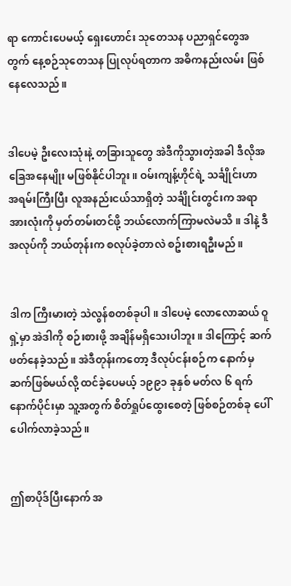ရာ ကောင်းပေမယ့် ရှေးဟောင်း သုတေသန ပညာရှင်တွေအတွက် နေ့စဉ်သုတေသန ပြုလုပ်ရတာက အဓိကနည်းလမ်း ဖြစ်နေလေသည်။


ဒါပေမဲ့ ဦးလေးသုံးနဲ့ တခြားသူတွေ အဲဒီကိုသွားတဲ့အခါ ဒီလိုအခြေအနေမျိုး မဖြစ်နိုင်ပါဘူး။ ဝမ်းကျန့်ဟိုင်ရဲ့ သင်္ချိုင်းဟာ အရမ်းကြီးပြီး လူအနည်းငယ်သာရှိတဲ့ သင်္ချိုင်းတွင်းက အရာအားလုံးကို မှတ်တမ်းတင်ဖို့ ဘယ်လောက်ကြာမလဲမသိ။ ဒါနဲ့ ဒီအလုပ်ကို ဘယ်တုန်းက စလုပ်ခဲ့တာလဲ စဥ်းစားရဦးမည်။


ဒါက ကြီးမားတဲ့ သဲလွန်စတစ်ခုပါ။ ဒါပေမဲ့ လောလောဆယ် ဝူရှဲ့မှာ အဲဒါကို စဉ်းစားဖို့ အချိန်မရှိသေးပါဘူး။ ဒါကြောင့် ဆက်ဖတ်နေခဲ့သည်။ အဲဒီတုန်းကတော့ ဒီလုပ်ငန်းစဉ်က နောက်မှ ဆက်ဖြစ်မယ်လို့ ထင်ခဲ့ပေမယ့် ၁၉၉၁ ခုနှစ် မတ်လ ၆ ရက် နောက်ပိုင်းမှာ သူ့အတွက် စိတ်ရှုပ်ထွေးစေတဲ့ ဖြစ်စဉ်တစ်ခု ပေါ်ပေါက်လာခဲ့သည်။


ဤစာပိုဒ်ပြီးနောက် အ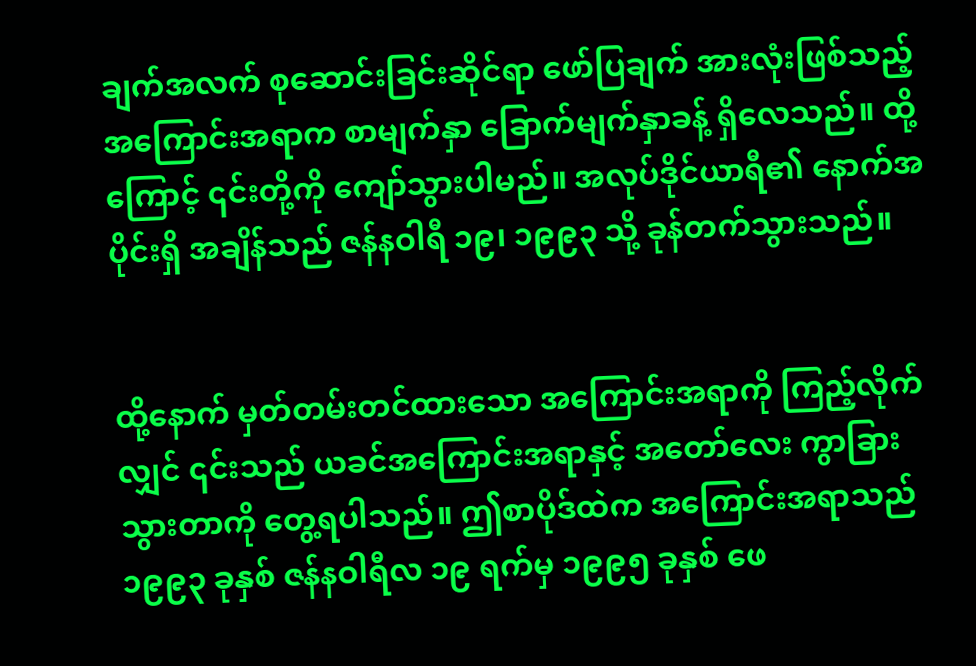ချက်အလက် စုဆောင်းခြင်းဆိုင်ရာ ဖော်ပြချက် အားလုံးဖြစ်သည့် အကြောင်းအရာက စာမျက်နှာ ခြောက်မျက်နှာခန့် ရှိလေသည်။ ထို့ကြောင့် ၎င်းတို့ကို ကျော်သွားပါမည်။ အလုပ်ဒိုင်ယာရီ၏ နောက်အပိုင်းရှိ အချိန်သည် ဇန်နဝါရီ ၁၉၊ ၁၉၉၃ သို့ ခုန်တက်သွားသည်။


ထို့နောက် မှတ်တမ်းတင်ထားသော အကြောင်းအရာကို ကြည့်လိုက်လျှင် ၎င်းသည် ယခင်အကြောင်းအရာနှင့် အတော်လေး ကွာခြားသွားတာကို တွေ့ရပါသည်။ ဤစာပိုဒ်ထဲက အကြောင်းအရာသည် ၁၉၉၃ ခုနှစ် ဇန်နဝါရီလ ၁၉ ရက်မှ ၁၉၉၅ ခုနှစ် ဖေ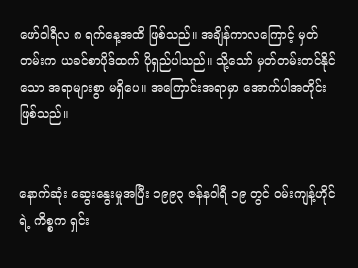ဖော်ဝါရီလ ၈ ရက်နေ့အထိ ဖြစ်သည်။ အချိန်ကာလကြောင့် မှတ်တမ်းက ယခင်စာပိုဒ်ထက် ပိုရှည်ပါသည်။ သို့သော် မှတ်တမ်းတင်နိုင်သော အရာများစွာ မရှိပေ။ အကြောင်းအရာမှာ အောက်ပါအတိုင်း ဖြစ်သည်။


နောက်ဆုံး ဆွေးနွေးမှုအပြီး ၁၉၉၃ ဇန်နဝါရီ ၁၉ တွင် ဝမ်းကျန့်ဟိုင်ရဲ့ ကိစ္စက ရှင်း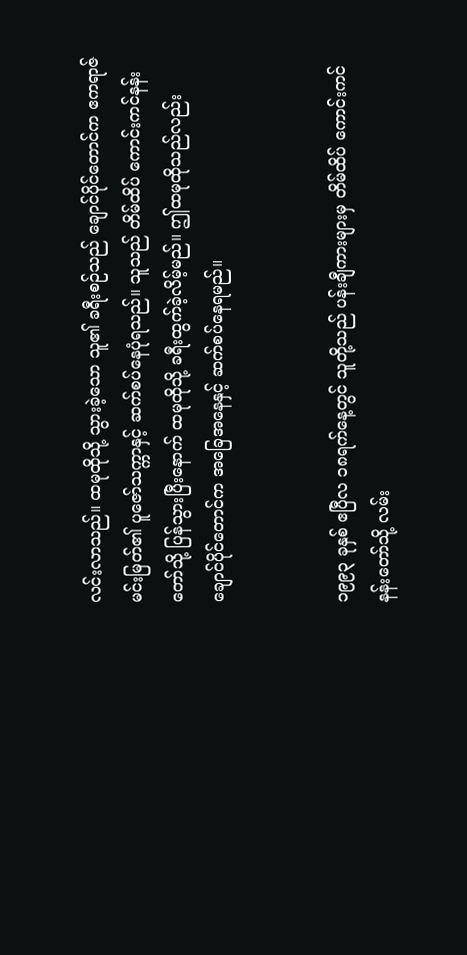လင်းလာသည်။ ထမုထိုသို့ သွားခဲ့သော သူ၏ ခရီးစဉ်သည် ချောင်ပိုင်တောင်က ဧကရာဇ်မင်းမြတ်၏ ပူဇော်သက္ကာနှင့် ဆက်စပ်နေပုံရသည်။ သူသည် တိမ်ထိပ် ကောင်းကင်နန်းတော်သို့ ပြန်သွားပြီးနောက် ထမုထိုသို့ ခရီးထွက်ခဲ့လိမ့်မည်။ ဤထမုထိုသည်လည်း ချောင်ပိုင်တောင်က အခြေအနေနှင့် ဆက်စပ်နေရမည်။


၁၉၉၃ ခုနှစ် ဧပြီလ ၁၈ရက်နေ့တွင် သူတို့သည် ပန်းချီကားများမှ တိမ်ထိပ် ကောင်းကင်နန်းတော်သို့ လမ်း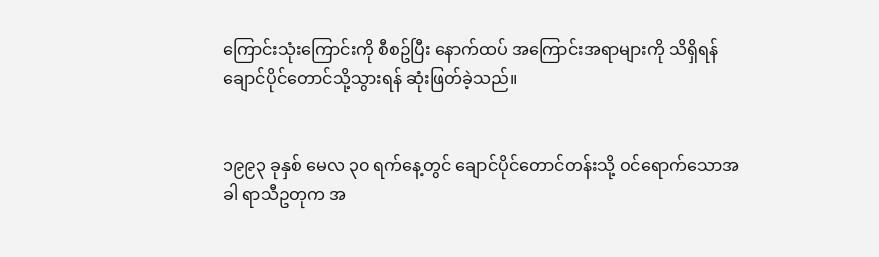ကြောင်းသုံးကြောင်းကို စီစဥ်ပြီး နောက်ထပ် အကြောင်းအရာများကို သိရှိရန် ချောင်ပိုင်တောင်သို့သွားရန် ဆုံးဖြတ်ခဲ့သည်။


၁၉၉၃ ခုနှစ် မေလ ၃၀ ရက်နေ့တွင် ချောင်ပိုင်တောင်တန်းသို့ ဝင်ရောက်သောအခါ ရာသီဥတုက အ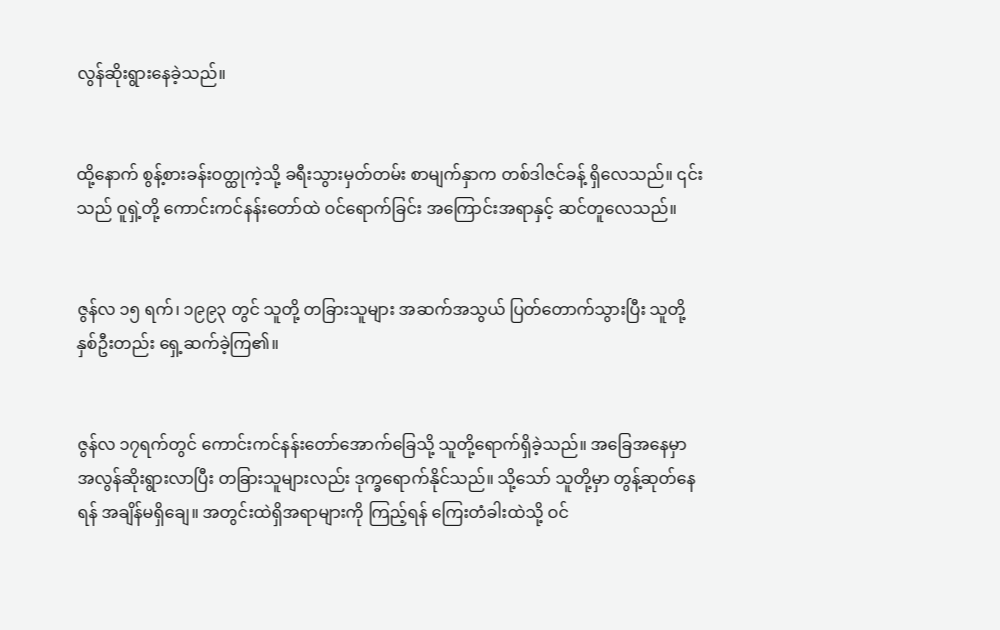လွန်ဆိုးရွားနေခဲ့သည်။


ထို့နောက် စွန့်စားခန်းဝတ္ထုကဲ့သို့ ခရီးသွားမှတ်တမ်း စာမျက်နှာက တစ်ဒါဇင်ခန့် ရှိလေသည်။ ၎င်းသည် ဝူရှဲ့တို့ ကောင်းကင်နန်းတော်ထဲ ဝင်ရောက်ခြင်း အကြောင်းအရာနှင့် ဆင်တူလေသည်။


ဇွန်လ ၁၅ ရက်၊ ၁၉၉၃ တွင် သူတို့ တခြားသူများ အဆက်အသွယ် ပြတ်တောက်သွားပြီး သူတို့နှစ်ဦးတည်း ရှေ့ဆက်ခဲ့ကြ၏။


ဇွန်လ ၁၇ရက်တွင် ကောင်းကင်နန်းတော်အောက်ခြေသို့ သူတို့ရောက်ရှိခဲ့သည်။ အခြေအနေမှာ အလွန်ဆိုးရွားလာပြီး တခြားသူများလည်း ဒုက္ခရောက်နိုင်သည်။ သို့သော် သူတို့မှာ တွန့်ဆုတ်နေရန် အချိန်မရှိချေ။ အတွင်းထဲရှိအရာများကို ကြည့်ရန် ကြေးတံခါးထဲသို့ ဝင်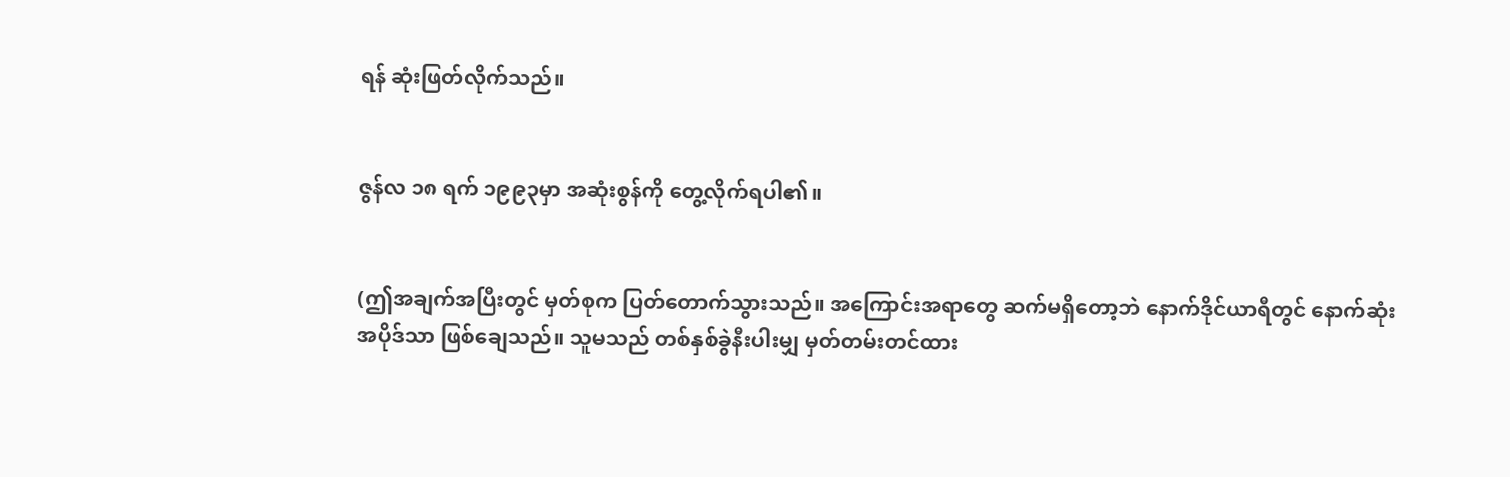ရန် ဆုံးဖြတ်လိုက်သည်။


ဇွန်လ ၁၈ ရက် ၁၉၉၃မှာ အဆုံးစွန်ကို တွေ့လိုက်ရပါ၏။


(ဤအချက်အပြီးတွင် မှတ်စုက ပြတ်တောက်သွားသည်။ အကြောင်းအရာတွေ ဆက်မရှိတော့ဘဲ နောက်ဒိုင်ယာရီတွင် နောက်ဆုံး အပိုဒ်သာ ဖြစ်ချေသည်။ သူမသည် တစ်နှစ်ခွဲနီးပါးမျှ မှတ်တမ်းတင်ထား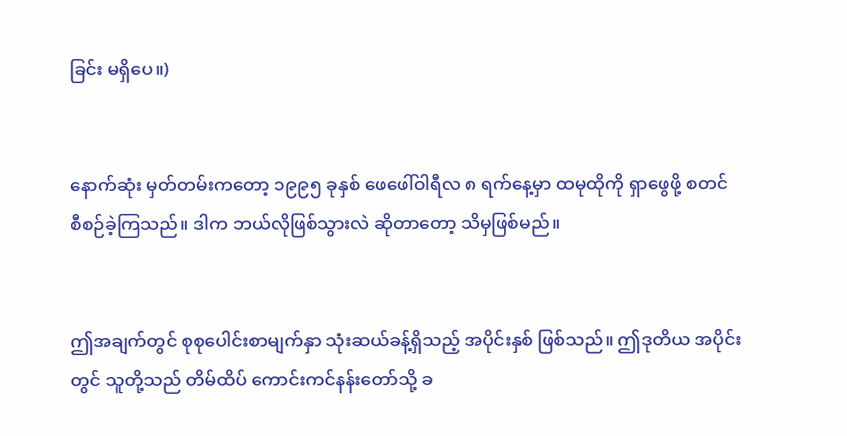ခြင်း မရှိပေ။)


နောက်ဆုံး မှတ်တမ်းကတော့ ၁၉၉၅ ခုနှစ် ဖေဖေါ်ဝါရီလ ၈ ရက်နေ့မှာ ထမုထိုကို ရှာဖွေဖို့ စတင် စီစဉ်ခဲ့ကြသည်။ ဒါက ဘယ်လိုဖြစ်သွားလဲ ဆိုတာတော့ သိမှဖြစ်မည်။


ဤအချက်တွင် စုစုပေါင်းစာမျက်နှာ သုံးဆယ်ခန့်ရှိသည့် အပိုင်းနှစ် ဖြစ်သည်။ ဤဒုတိယ အပိုင်းတွင် သူတို့သည် တိမ်ထိပ် ကောင်းကင်နန်းတော်သို့ ခ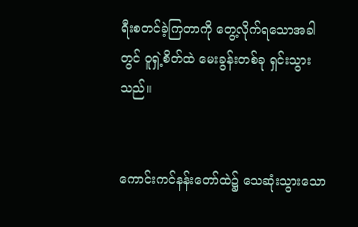ရီးစတင်ခဲ့ကြတာကို တွေ့လိုက်ရသောအခါတွင် ဝူရှဲ့စိတ်ထဲ မေးခွန်းတစ်ခု ရှင်းသွားသည်။


ကောင်းကင်နန်းတော်ထဲ၌ သေဆုံးသွားသော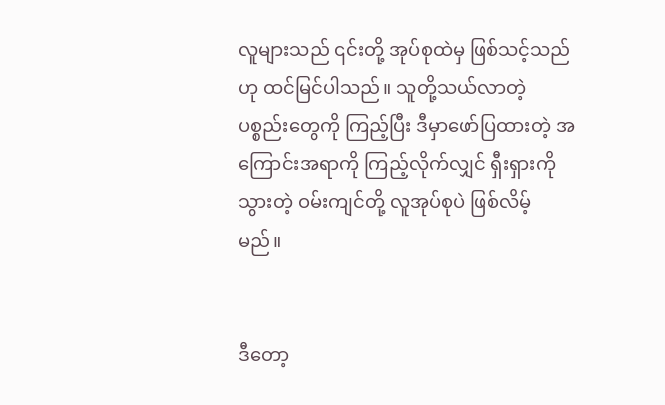လူများသည် ၎င်းတို့ အုပ်စုထဲမှ ဖြစ်သင့်သည်ဟု ထင်မြင်ပါသည်။ သူတို့သယ်လာတဲ့ ပစ္စည်းတွေကို ကြည့်ပြီး ဒီမှာဖော်ပြထားတဲ့ အကြောင်းအရာကို ကြည့်လိုက်လျှင် ရှီးရှားကိုသွားတဲ့ ဝမ်းကျင်တို့ လူအုပ်စုပဲ ဖြစ်လိမ့်မည်။


ဒီတော့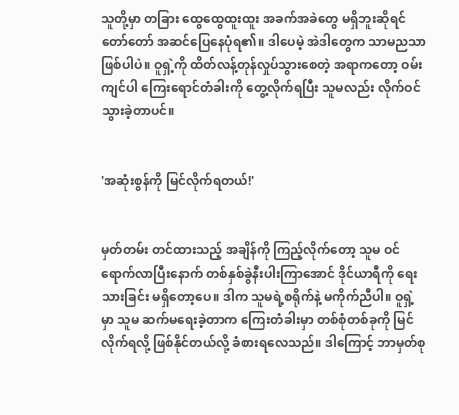သူတို့မှာ တခြား ထွေထွေထူးထူး အခက်အခဲတွေ မရှိဘူးဆိုရင် တော်တော် အဆင်ပြေနေပုံရ၏။ ဒါပေမဲ့ အဲဒါတွေက သာမညသာ ဖြစ်ပါပဲ။ ဝူရှဲ့ကို ထိတ်လန့်တုန်လှုပ်သွားစေတဲ့ အရာကတော့ ဝမ်းကျင်ပါ ကြေးရောင်တံခါးကို တွေ့လိုက်ရပြီး သူမလည်း လိုက်ဝင်သွားခဲ့တာပင်။


'အဆုံးစွန်ကို မြင်လိုက်ရတယ်!'


မှတ်တမ်း တင်ထားသည့် အချိန်ကို ကြည့်လိုက်တော့ သူမ ဝင်ရောက်လာပြီးနောက် တစ်နှစ်ခွဲနီးပါးကြာအောင် ဒိုင်ယာရီကို ရေးသားခြင်း မရှိတော့ပေ။ ဒါက သူမရဲ့စရိုက်နဲ့ မကိုက်ညီပါ။ ဝူရှဲ့မှာ သူမ ဆက်မရေးခဲ့တာက ကြေးတံခါးမှာ တစ်စုံတစ်ခုကို မြင်လိုက်ရလို့ ဖြစ်နိုင်တယ်လို့ ခံစားရလေသည်။ ဒါကြောင့် ဘာမှတ်စု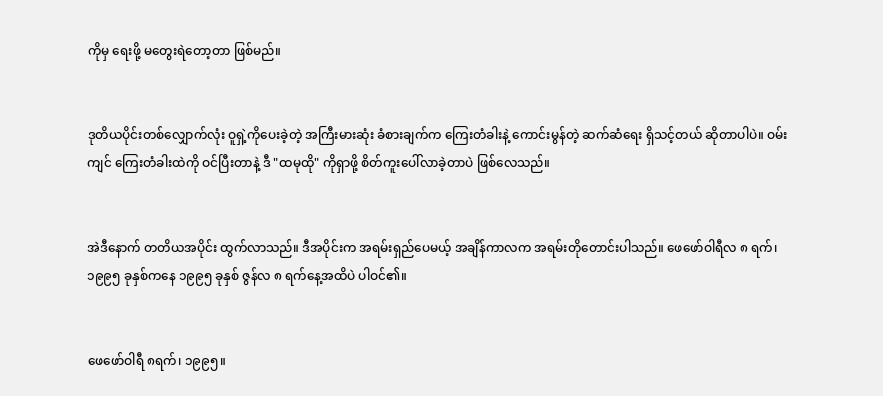ကိုမှ ရေးဖို့ မတွေးရဲတော့တာ ဖြစ်မည်။


ဒုတိယပိုင်းတစ်လျှောက်လုံး ဝူရှဲ့ကိုပေးခဲ့တဲ့ အကြီးမားဆုံး ခံစားချက်က ကြေးတံခါးနဲ့ ကောင်းမွန်တဲ့ ဆက်ဆံရေး ရှိသင့်တယ် ဆိုတာပါပဲ။ ဝမ်းကျင် ကြေးတံခါးထဲကို ဝင်ပြီးတာနဲ့ ဒီ "ထမုထို" ကိုရှာဖို့ စိတ်ကူးပေါ်လာခဲ့တာပဲ ဖြစ်လေသည်။


အဲဒီနောက် တတိယအပိုင်း ထွက်လာသည်။ ဒီအပိုင်းက အရမ်းရှည်ပေမယ့် အချိန်ကာလက အရမ်းတိုတောင်းပါသည်။ ဖေဖော်ဝါရီလ ၈ ရက်၊ ၁၉၉၅ ခုနှစ်ကနေ ၁၉၉၅ ခုနှစ် ဇွန်လ ၈ ရက်နေ့အထိပဲ ပါဝင်၏။


ဖေဖော်ဝါရီ ၈ရက်၊ ၁၉၉၅။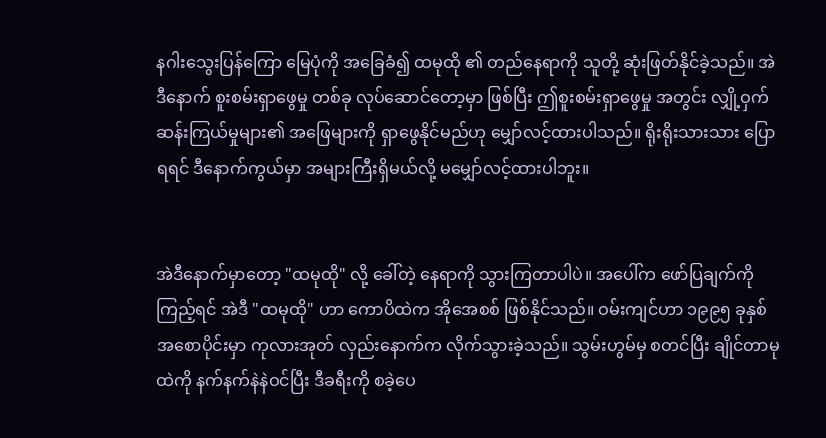နဂါးသွေးပြန်ကြော မြေပုံကို အခြေခံ၍ ထမုထို ၏ တည်နေရာကို သူတို့ ဆုံးဖြတ်နိုင်ခဲ့သည်။ အဲဒီနောက် စူးစမ်းရှာဖွေမှု တစ်ခု လုပ်ဆောင်တော့မှာ ဖြစ်ပြီး ဤစူးစမ်းရှာဖွေမှု အတွင်း လျှို့ဝှက်ဆန်းကြယ်မှုများ၏ အဖြေများကို ရှာဖွေနိုင်မည်ဟု မျှော်လင့်ထားပါသည်။ ရိုးရိုးသားသား ပြောရရင် ဒီနောက်ကွယ်မှာ အများကြီးရှိမယ်လို့ မမျှော်လင့်ထားပါဘူး။


အဲဒီနောက်မှာတော့ "ထမုထို" လို့ ခေါ်တဲ့ နေရာကို သွားကြတာပါပဲ။ အပေါ်က ဖော်ပြချက်ကို ကြည့်ရင် အဲဒီ "ထမုထို" ဟာ ကောပိထဲက အိုအေစစ် ဖြစ်နိုင်သည်။ ဝမ်းကျင်ဟာ ၁၉၉၅ ခုနှစ် အစောပိုင်းမှာ ကုလားအုတ် လှည်းနောက်က လိုက်သွားခဲ့သည်။ သွမ်းဟွမ်မှ စတင်ပြီး ချိုင်တာမုထဲကို နက်နက်နဲနဲဝင်ပြီး ဒီခရီးကို စခဲ့ပေ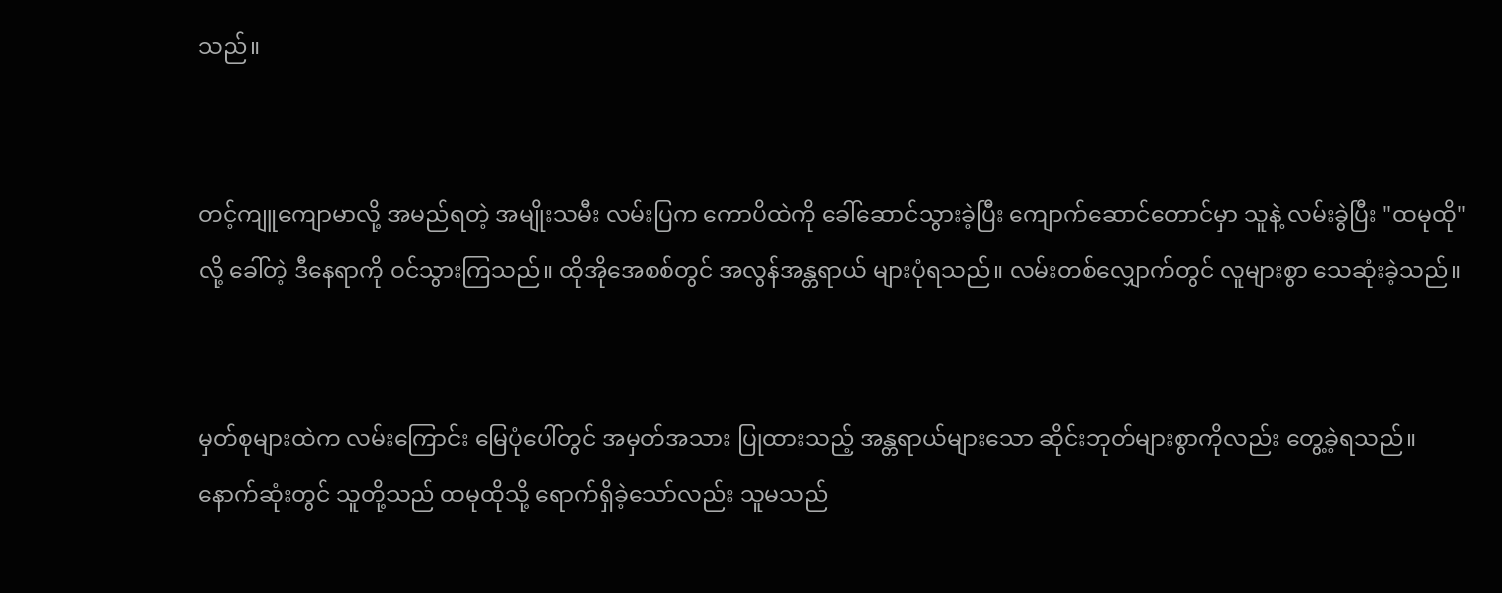သည်။


တင့်ကျူကျောမာလို့ အမည်ရတဲ့ အမျိုးသမီး လမ်းပြက ကောပိထဲကို ခေါ်ဆောင်သွားခဲ့ပြီး ကျောက်ဆောင်တောင်မှာ သူနဲ့ လမ်းခွဲပြီး "ထမုထို"လို့ ခေါ်တဲ့ ဒီနေရာကို ဝင်သွားကြသည်။ ထိုအိုအေစစ်တွင် အလွန်အန္တရာယ် များပုံရသည်။ လမ်းတစ်လျှောက်တွင် လူများစွာ သေဆုံးခဲ့သည်။


မှတ်စုများထဲက လမ်းကြောင်း မြေပုံပေါ်တွင် အမှတ်အသား ပြုထားသည့် အန္တရာယ်များသော ဆိုင်းဘုတ်များစွာကိုလည်း တွေ့ခဲ့ရသည်။ နောက်ဆုံးတွင် သူတို့သည် ထမုထိုသို့ ရောက်ရှိခဲ့သော်လည်း သူမသည်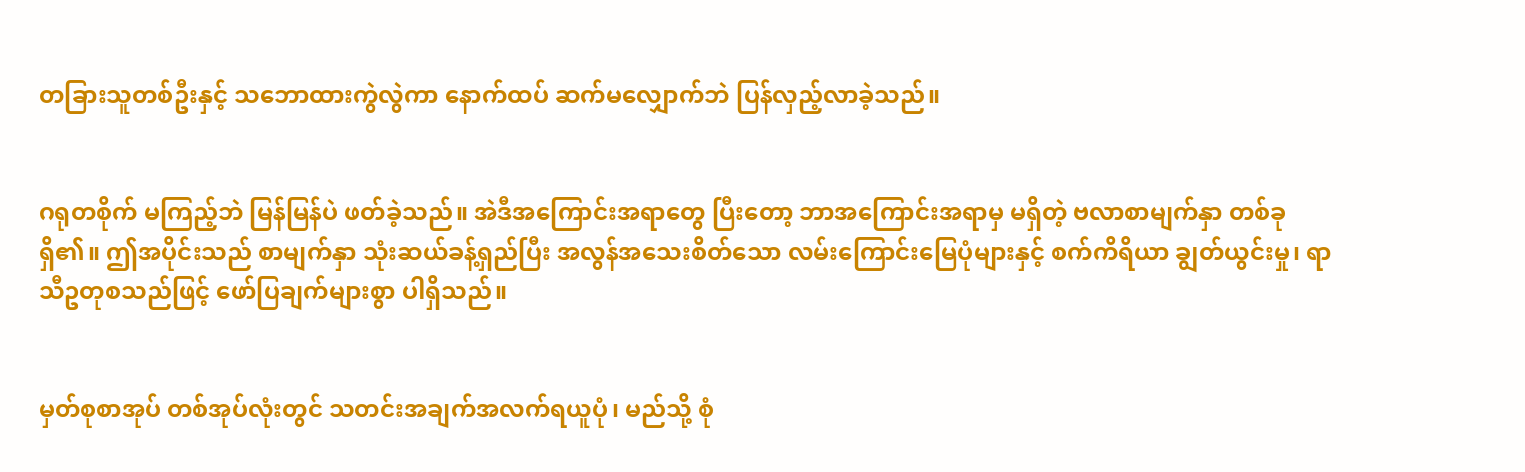တခြားသူတစ်ဦးနှင့် သဘောထားကွဲလွဲကာ နောက်ထပ် ဆက်မလျှောက်ဘဲ ပြန်လှည့်လာခဲ့သည်။


ဂရုတစိုက် မကြည့်ဘဲ မြန်မြန်ပဲ ဖတ်ခဲ့သည်။ အဲဒီအကြောင်းအရာတွေ ပြီးတော့ ဘာအကြောင်းအရာမှ မရှိတဲ့ ဗလာစာမျက်နှာ တစ်ခုရှိ၏။ ဤအပိုင်းသည် စာမျက်နှာ သုံးဆယ်ခန့်ရှည်ပြီး အလွန်အသေးစိတ်သော လမ်းကြောင်းမြေပုံများနှင့် စက်ကိရိယာ ချွတ်ယွင်းမှု၊ ရာသီဥတုစသည်ဖြင့် ဖော်ပြချက်များစွာ ပါရှိသည်။


မှတ်စုစာအုပ် တစ်အုပ်လုံးတွင် သတင်းအချက်အလက်ရယူပုံ၊ မည်သို့ စုံ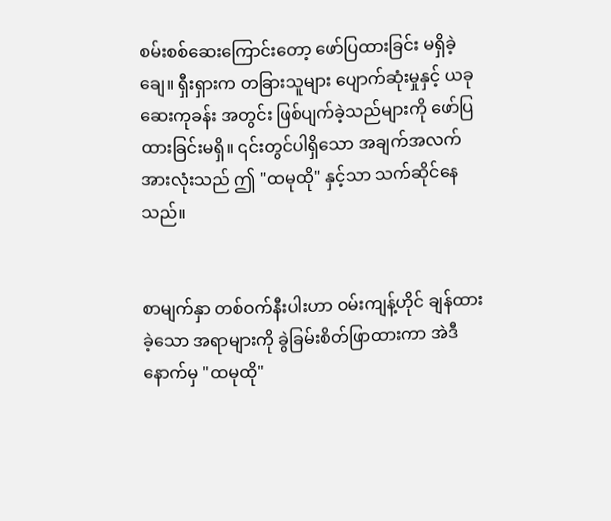စမ်းစစ်ဆေးကြောင်းတော့ ဖော်ပြထားခြင်း မရှိခဲ့ချေ။ ရှီးရှားက တခြားသူများ ပျောက်ဆုံးမှုနှင့် ယခုဆေးကုခန်း အတွင်း ဖြစ်ပျက်ခဲ့သည်များကို ဖော်ပြထားခြင်းမရှိ။ ၎င်းတွင်ပါရှိသော အချက်အလက် အားလုံးသည် ဤ "ထမုထို" နှင့်သာ သက်ဆိုင်နေသည်။


စာမျက်နှာ တစ်ဝက်နီးပါးဟာ ဝမ်းကျန့်ဟိုင် ချန်ထားခဲ့သော အရာများကို ခွဲခြမ်းစိတ်ဖြာထားကာ အဲဒီနောက်မှ "ထမုထို"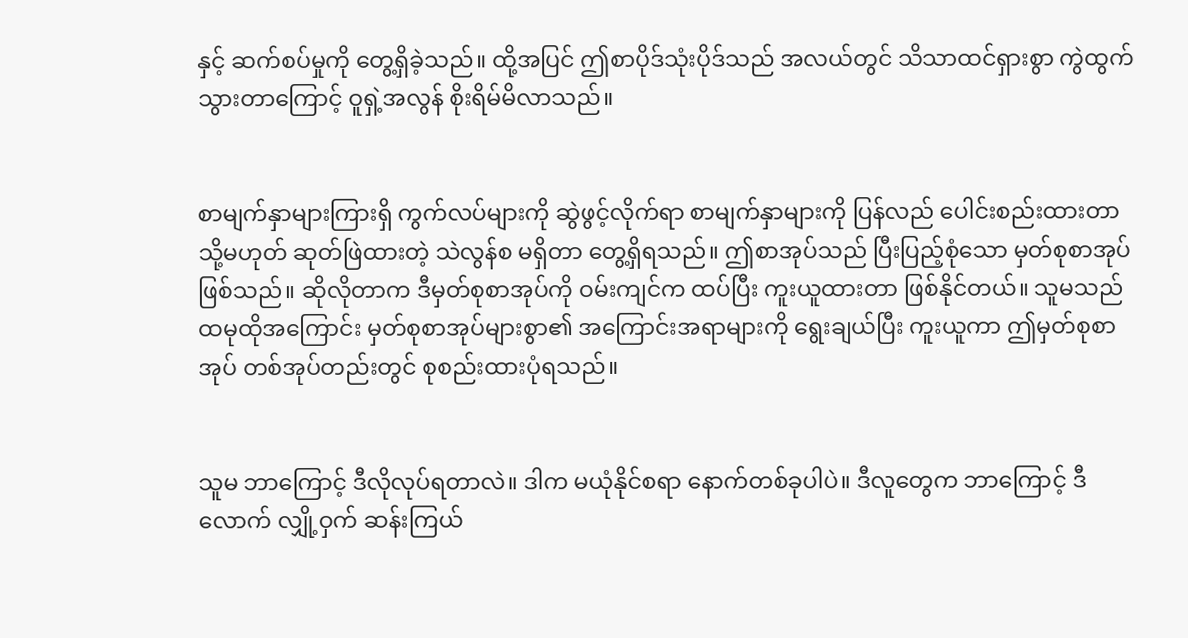နှင့် ဆက်စပ်မှုကို တွေ့ရှိခဲ့သည်။ ထို့အပြင် ဤစာပိုဒ်သုံးပိုဒ်သည် အလယ်တွင် သိသာထင်ရှားစွာ ကွဲထွက်သွားတာကြောင့် ဝူရှဲ့အလွန် စိုးရိမ်မိလာသည်။


စာမျက်နှာများကြားရှိ ကွက်လပ်များကို ဆွဲဖွင့်လိုက်ရာ စာမျက်နှာများကို ပြန်လည် ပေါင်းစည်းထားတာ သို့မဟုတ် ဆုတ်ဖြဲထားတဲ့ သဲလွန်စ မရှိတာ တွေ့ရှိရသည်။ ဤစာအုပ်သည် ပြီးပြည့်စုံသော မှတ်စုစာအုပ် ဖြစ်သည်။ ဆိုလိုတာက ဒီမှတ်စုစာအုပ်ကို ဝမ်းကျင်က ထပ်ပြီး ကူးယူထားတာ ဖြစ်နိုင်တယ်။ သူမသည် ထမုထိုအကြောင်း မှတ်စုစာအုပ်များစွာ၏ အကြောင်းအရာများကို ရွေးချယ်ပြီး ကူးယူကာ ဤမှတ်စုစာအုပ် တစ်အုပ်တည်းတွင် စုစည်းထားပုံရသည်။


သူမ ဘာကြောင့် ဒီလိုလုပ်ရတာလဲ။ ဒါက မယုံနိုင်စရာ နောက်တစ်ခုပါပဲ။ ဒီလူတွေက ဘာကြောင့် ဒီလောက် လျှို့ဝှက် ဆန်းကြယ်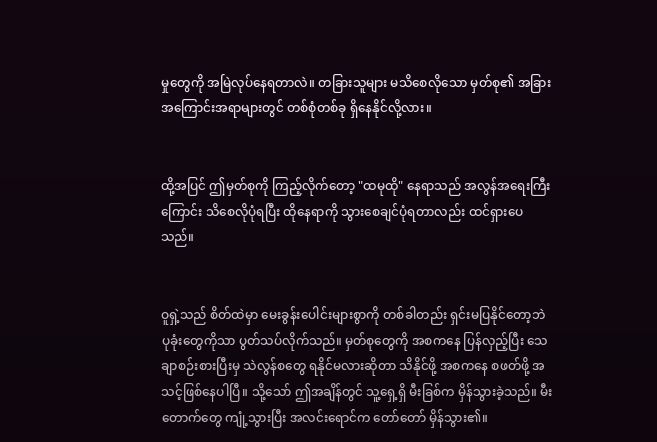မှုတွေကို အမြဲလုပ်နေရတာလဲ။ တခြားသူများ မသိစေလိုသော မှတ်စု၏ အခြားအကြောင်းအရာများတွင် တစ်စုံတစ်ခု ရှိနေနိုင်လို့လား။


ထို့အပြင် ဤမှတ်စုကို ကြည့်လိုက်တော့ "ထမုထို" နေရာသည် အလွန်အရေးကြီးကြောင်း သိစေလိုပုံရပြီး ထိုနေရာကို သွားစေချင်ပုံရတာလည်း ထင်ရှားပေသည်။


ဝူရှဲ့သည် စိတ်ထဲမှာ မေးခွန်းပေါင်းများစွာကို တစ်ခါတည်း ရှင်းမပြနိုင်တော့ဘဲ ပုခုံးတွေကိုသာ ပွတ်သပ်လိုက်သည်။ မှတ်စုတွေကို အစကနေ ပြန်လှည့်ပြီး သေချာစဉ်းစားပြီးမှ သဲလွန်စတွေ ရနိုင်မလားဆိုတာ သိနိုင်ဖို့ အစကနေ စဖတ်ဖို့ အသင့်ဖြစ်နေပါပြီ။ သို့သော် ဤအချိန်တွင် သူ့ရှေ့ရှိ မီးခြစ်က မှိန်သွားခဲ့သည်။ မီးတောက်တွေ ကျုံ့သွားပြီး အလင်းရောင်က တော်တော် မှိန်သွား၏။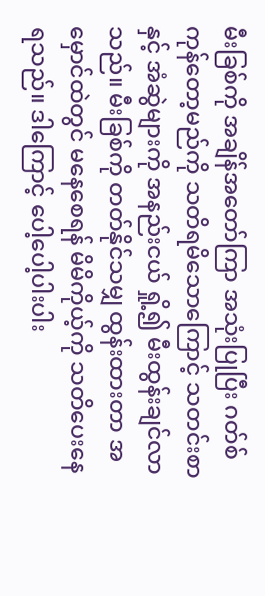မီးခြစ်ကို အချိန်အတော်ကြာ အသုံးပြုပြီး ဂတ်စ်ကုန်တော့မည်ကို သတိရမိသောကြောင့် သတင်းစာနှင့် အံဆွဲများကို အနည်းငယ် ရှို့၍ မီးထွန်းချင်လာသည်။ မီးခြစ်ကို တတ်နိုင်သမျှ ထွန်းထားတာ အမှောင်ထဲတွင် မနေစေရန် မိမိကိုယ့်ကို သတိပေးနေရသည်။ ဒါကြောင့် ပေါ့ပေါ့ပါးပါး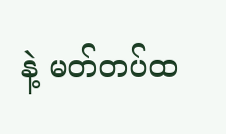နဲ့ မတ်တပ်ထ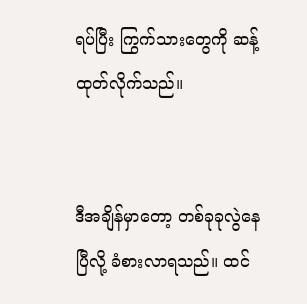ရပ်ပြီး ကြွက်သားတွေကို ဆန့်ထုတ်လိုက်သည်။


ဒီအချိန်မှာတော့ တစ်ခုခုလွဲနေပြီလို့ ခံစားလာရသည်။ ထင်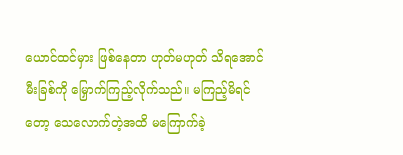ယောင်ထင်မှား ဖြစ်နေတာ ဟုတ်မဟုတ် သိရအောင် မီးခြစ်ကို မြှောက်ကြည့်လိုက်သည်။ မကြည့်မိရင်တော့ သေလောက်တဲ့အထိ မကြောက်ခဲ့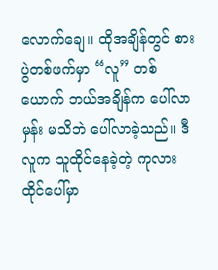လောက်ချေ။ ထိုအချိန်တွင် စားပွဲတစ်ဖက်မှာ “လူ” တစ်ယောက် ဘယ်အချိန်က ပေါ်လာမှန်း မသိဘဲ ပေါ်လာခဲ့သည်။ ဒီလူက သူထိုင်နေခဲ့တဲ့ ကုလားထိုင်ပေါ်မှာ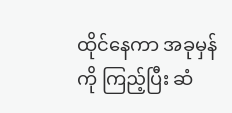ထိုင်နေကာ အခုမှန်ကို ကြည့်ပြီး ဆံ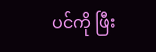ပင်ကို ဖြီး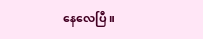နေလေပြီ။